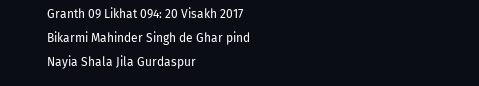Granth 09 Likhat 094: 20 Visakh 2017 Bikarmi Mahinder Singh de Ghar pind Nayia Shala Jila Gurdaspur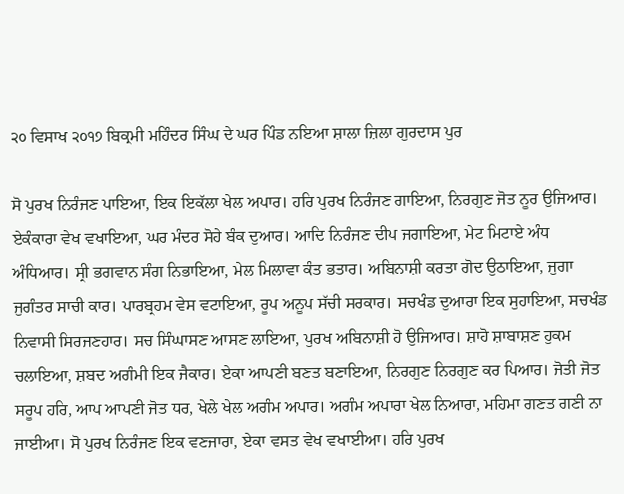੨੦ ਵਿਸਾਖ ੨੦੧੭ ਬਿਕ੍ਰਮੀ ਮਹਿੰਦਰ ਸਿੰਘ ਦੇ ਘਰ ਪਿੰਡ ਨਇਆ ਸ਼ਾਲਾ ਜ਼ਿਲਾ ਗੁਰਦਾਸ ਪੁਰ

ਸੋ ਪੁਰਖ ਨਿਰੰਜਣ ਪਾਇਆ, ਇਕ ਇਕੱਲਾ ਖੇਲ ਅਪਾਰ। ਹਰਿ ਪੁਰਖ ਨਿਰੰਜਣ ਗਾਇਆ, ਨਿਰਗੁਣ ਜੋਤ ਨੂਰ ਉਜਿਆਰ। ਏਕੰਕਾਰਾ ਵੇਖ ਵਖਾਇਆ, ਘਰ ਮੰਦਰ ਸੋਹੇ ਬੰਕ ਦੁਆਰ। ਆਦਿ ਨਿਰੰਜਣ ਦੀਪ ਜਗਾਇਆ, ਮੇਟ ਮਿਟਾਏ ਅੰਧ ਅੰਧਿਆਰ। ਸ੍ਰੀ ਭਗਵਾਨ ਸੰਗ ਨਿਭਾਇਆ, ਮੇਲ ਮਿਲਾਵਾ ਕੰਤ ਭਤਾਰ। ਅਬਿਨਾਸ਼ੀ ਕਰਤਾ ਗੋਦ ਉਠਾਇਆ, ਜੁਗਾ ਜੁਗੰਤਰ ਸਾਚੀ ਕਾਰ। ਪਾਰਬ੍ਰਹਮ ਵੇਸ ਵਟਾਇਆ, ਰੂਪ ਅਨੂਪ ਸੱਚੀ ਸਰਕਾਰ। ਸਚਖੰਡ ਦੁਆਰਾ ਇਕ ਸੁਹਾਇਆ, ਸਚਖੰਡ ਨਿਵਾਸੀ ਸਿਰਜਣਹਾਰ। ਸਚ ਸਿੰਘਾਸਣ ਆਸਣ ਲਾਇਆ, ਪੁਰਖ ਅਬਿਨਾਸ਼ੀ ਹੋ ਉਜਿਆਰ। ਸ਼ਾਹੋ ਸ਼ਾਬਾਸ਼ਣ ਹੁਕਮ ਚਲਾਇਆ, ਸ਼ਬਦ ਅਗੰਮੀ ਇਕ ਜੈਕਾਰ। ਏਕਾ ਆਪਣੀ ਬਣਤ ਬਣਾਇਆ, ਨਿਰਗੁਣ ਨਿਰਗੁਣ ਕਰ ਪਿਆਰ। ਜੋਤੀ ਜੋਤ ਸਰੂਪ ਹਰਿ, ਆਪ ਆਪਣੀ ਜੋਤ ਧਰ, ਖੇਲੇ ਖੇਲ ਅਗੰਮ ਅਪਾਰ। ਅਗੰਮ ਅਪਾਰਾ ਖੇਲ ਨਿਆਰਾ, ਮਹਿਮਾ ਗਣਤ ਗਣੀ ਨਾ ਜਾਈਆ। ਸੋ ਪੁਰਖ ਨਿਰੰਜਣ ਇਕ ਵਣਜਾਰਾ, ਏਕਾ ਵਸਤ ਵੇਖ ਵਖਾਈਆ। ਹਰਿ ਪੁਰਖ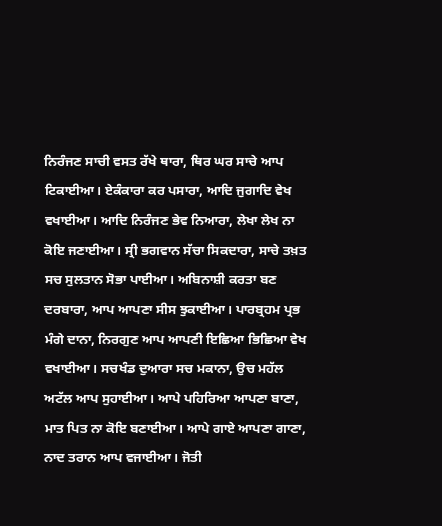ਨਿਰੰਜਣ ਸਾਚੀ ਵਸਤ ਰੱਖੇ ਥਾਰਾ, ਥਿਰ ਘਰ ਸਾਚੇ ਆਪ ਟਿਕਾਈਆ। ਏਕੰਕਾਰਾ ਕਰ ਪਸਾਰਾ, ਆਦਿ ਜੁਗਾਦਿ ਵੇਖ ਵਖਾਈਆ। ਆਦਿ ਨਿਰੰਜਣ ਭੇਵ ਨਿਆਰਾ, ਲੇਖਾ ਲੇਖ ਨਾ ਕੋਇ ਜਣਾਈਆ। ਸ੍ਰੀ ਭਗਵਾਨ ਸੱਚਾ ਸਿਕਦਾਰਾ, ਸਾਚੇ ਤਖ਼ਤ ਸਚ ਸੁਲਤਾਨ ਸੋਭਾ ਪਾਈਆ। ਅਬਿਨਾਸ਼ੀ ਕਰਤਾ ਬਣ ਦਰਬਾਰਾ, ਆਪ ਆਪਣਾ ਸੀਸ ਝੁਕਾਈਆ। ਪਾਰਬ੍ਰਹਮ ਪ੍ਰਭ ਮੰਗੇ ਦਾਨਾ, ਨਿਰਗੁਣ ਆਪ ਆਪਣੀ ਇਛਿਆ ਭਿਛਿਆ ਵੇਖ ਵਖਾਈਆ। ਸਚਖੰਡ ਦੁਆਰਾ ਸਚ ਮਕਾਨਾ, ਉਚ ਮਹੱਲ ਅਟੱਲ ਆਪ ਸੁਹਾਈਆ। ਆਪੇ ਪਹਿਰਿਆ ਆਪਣਾ ਬਾਣਾ, ਮਾਤ ਪਿਤ ਨਾ ਕੋਇ ਬਣਾਈਆ। ਆਪੇ ਗਾਏ ਆਪਣਾ ਗਾਣਾ, ਨਾਦ ਤਰਾਨ ਆਪ ਵਜਾਈਆ। ਜੋਤੀ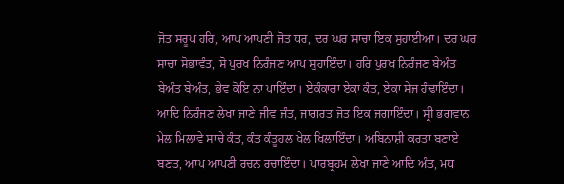ਜੋਤ ਸਰੂਪ ਹਰਿ, ਆਪ ਆਪਣੀ ਜੋਤ ਧਰ, ਦਰ ਘਰ ਸਾਚਾ ਇਕ ਸੁਹਾਈਆ। ਦਰ ਘਰ ਸਾਚਾ ਸੋਭਾਵੰਤ, ਸੋ ਪੁਰਖ ਨਿਰੰਜਣ ਆਪ ਸੁਹਾਇੰਦਾ। ਹਰਿ ਪੁਰਖ ਨਿਰੰਜਣ ਬੇਅੰਤ ਬੇਅੰਤ ਬੇਅੰਤ, ਭੇਵ ਕੋਇ ਨਾ ਪਾਇੰਦਾ। ਏਕੰਕਾਰਾ ਏਕਾ ਕੰਤ, ਏਕਾ ਸੇਜ ਹੰਢਾਇੰਦਾ। ਆਦਿ ਨਿਰੰਜਣ ਲੇਖਾ ਜਾਣੇ ਜੀਵ ਜੰਤ, ਜਾਗਰਤ ਜੋਤ ਇਕ ਜਗਾਇੰਦਾ। ਸ੍ਰੀ ਭਗਵਾਨ ਮੇਲ ਮਿਲਾਵੇ ਸਾਚੇ ਕੰਤ, ਕੰਤ ਕੰਤੂਹਲ ਖੇਲ ਖਿਲਾਇੰਦਾ। ਅਬਿਨਾਸ਼ੀ ਕਰਤਾ ਬਣਾਏ ਬਣਤ, ਆਪ ਆਪਣੀ ਰਚਨ ਰਚਾਇੰਦਾ। ਪਾਰਬ੍ਰਹਮ ਲੇਖਾ ਜਾਣੇ ਆਦਿ ਅੰਤ, ਮਧ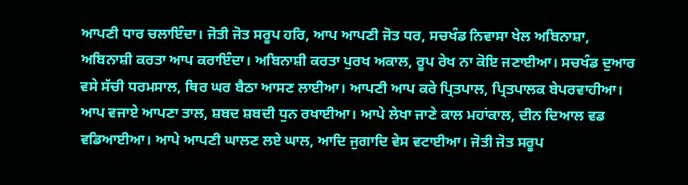ਆਪਣੀ ਧਾਰ ਚਲਾਇੰਦਾ। ਜੋਤੀ ਜੋਤ ਸਰੂਪ ਹਰਿ, ਆਪ ਆਪਣੀ ਜੋਤ ਧਰ, ਸਚਖੰਡ ਨਿਵਾਸਾ ਖੇਲ ਅਬਿਨਾਸ਼ਾ, ਅਬਿਨਾਸ਼ੀ ਕਰਤਾ ਆਪ ਕਰਾਇੰਦਾ। ਅਬਿਨਾਸ਼ੀ ਕਰਤਾ ਪੁਰਖ ਅਕਾਲ, ਰੂਪ ਰੇਖ ਨਾ ਕੋਇ ਜਣਾਈਆ। ਸਚਖੰਡ ਦੁਆਰ ਵਸੇ ਸੱਚੀ ਧਰਮਸਾਲ, ਥਿਰ ਘਰ ਬੈਠਾ ਆਸਣ ਲਾਈਆ। ਆਪਣੀ ਆਪ ਕਰੇ ਪ੍ਰਿਤਪਾਲ, ਪ੍ਰਿਤਪਾਲਕ ਬੇਪਰਵਾਹੀਆ। ਆਪ ਵਜਾਏ ਆਪਣਾ ਤਾਲ, ਸ਼ਬਦ ਸ਼ਬਦੀ ਧੁਨ ਰਖਾਈਆ। ਆਪੇ ਲੇਖਾ ਜਾਣੇ ਕਾਲ ਮਹਾਂਕਾਲ, ਦੀਨ ਦਿਆਲ ਵਡ ਵਡਿਆਈਆ। ਆਪੇ ਆਪਣੀ ਘਾਲਣ ਲਏ ਘਾਲ, ਆਦਿ ਜੁਗਾਦਿ ਵੇਸ ਵਟਾਈਆ। ਜੋਤੀ ਜੋਤ ਸਰੂਪ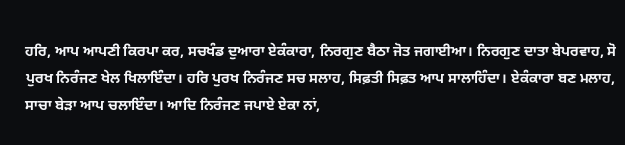ਹਰਿ, ਆਪ ਆਪਣੀ ਕਿਰਪਾ ਕਰ, ਸਚਖੰਡ ਦੁਆਰਾ ਏਕੰਕਾਰਾ, ਨਿਰਗੁਣ ਬੈਠਾ ਜੋਤ ਜਗਾਈਆ। ਨਿਰਗੁਣ ਦਾਤਾ ਬੇਪਰਵਾਹ, ਸੋ ਪੁਰਖ ਨਿਰੰਜਣ ਖੇਲ ਖਿਲਾਇੰਦਾ। ਹਰਿ ਪੁਰਖ ਨਿਰੰਜਣ ਸਚ ਸਲਾਹ, ਸਿਫ਼ਤੀ ਸਿਫ਼ਤ ਆਪ ਸਾਲਾਹਿੰਦਾ। ਏਕੰਕਾਰਾ ਬਣ ਮਲਾਹ, ਸਾਚਾ ਬੇੜਾ ਆਪ ਚਲਾਇੰਦਾ। ਆਦਿ ਨਿਰੰਜਣ ਜਪਾਏ ਏਕਾ ਨਾਂ,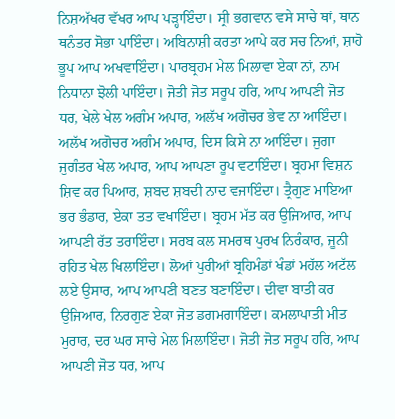ਨਿਸ਼ਅੱਖਰ ਵੱਖਰ ਆਪ ਪੜ੍ਹਾਇੰਦਾ। ਸ੍ਰੀ ਭਗਵਾਨ ਵਸੇ ਸਾਚੇ ਥਾਂ, ਥਾਨ ਥਨੰਤਰ ਸੋਭਾ ਪਾਇੰਦਾ। ਅਬਿਨਾਸ਼ੀ ਕਰਤਾ ਆਪੇ ਕਰ ਸਚ ਨਿਆਂ, ਸ਼ਾਹੋ ਭੂਪ ਆਪ ਅਖਵਾਇੰਦਾ। ਪਾਰਬ੍ਰਹਮ ਮੇਲ ਮਿਲਾਵਾ ਏਕਾ ਨਾਂ, ਨਾਮ ਨਿਧਾਨਾ ਝੋਲੀ ਪਾਇੰਦਾ। ਜੋਤੀ ਜੋਤ ਸਰੂਪ ਹਰਿ, ਆਪ ਆਪਣੀ ਜੋਤ ਧਰ, ਖੇਲੇ ਖੇਲ ਅਗੰਮ ਅਪਾਰ, ਅਲੱਖ ਅਗੋਚਰ ਭੇਵ ਨਾ ਆਇੰਦਾ। ਅਲੱਖ ਅਗੋਚਰ ਅਗੰਮ ਅਪਾਰ, ਦਿਸ ਕਿਸੇ ਨਾ ਆਇੰਦਾ। ਜੁਗਾ ਜੁਗੰਤਰ ਖੇਲ ਅਪਾਰ, ਆਪ ਆਪਣਾ ਰੂਪ ਵਟਾਇੰਦਾ। ਬ੍ਰਹਮਾ ਵਿਸ਼ਨ ਸ਼ਿਵ ਕਰ ਪਿਆਰ, ਸ਼ਬਦ ਸ਼ਬਦੀ ਨਾਦ ਵਜਾਇੰਦਾ। ਤ੍ਰੈਗੁਣ ਮਾਇਆ ਭਰ ਭੰਡਾਰ, ਏਕਾ ਤਤ ਵਖਾਇੰਦਾ। ਬ੍ਰਹਮ ਮੱਤ ਕਰ ਉਜਿਆਰ, ਆਪ ਆਪਣੀ ਰੱਤ ਤਰਾਇੰਦਾ। ਸਰਬ ਕਲ ਸਮਰਥ ਪੁਰਖ ਨਿਰੰਕਾਰ, ਜੂਨੀ ਰਹਿਤ ਖੇਲ ਖਿਲਾਇੰਦਾ। ਲੋਆਂ ਪੁਰੀਆਂ ਬ੍ਰਹਿਮੰਡਾਂ ਖੰਡਾਂ ਮਹੱਲ ਅਟੱਲ ਲਏ ਉਸਾਰ, ਆਪ ਆਪਣੀ ਬਣਤ ਬਣਾਇੰਦਾ। ਦੀਵਾ ਬਾਤੀ ਕਰ ਉਜਿਆਰ, ਨਿਰਗੁਣ ਏਕਾ ਜੋਤ ਡਗਮਗਾਇੰਦਾ। ਕਮਲਾਪਾਤੀ ਮੀਤ ਮੁਰਾਰ, ਦਰ ਘਰ ਸਾਚੇ ਮੇਲ ਮਿਲਾਇੰਦਾ। ਜੋਤੀ ਜੋਤ ਸਰੂਪ ਹਰਿ, ਆਪ ਆਪਣੀ ਜੋਤ ਧਰ, ਆਪ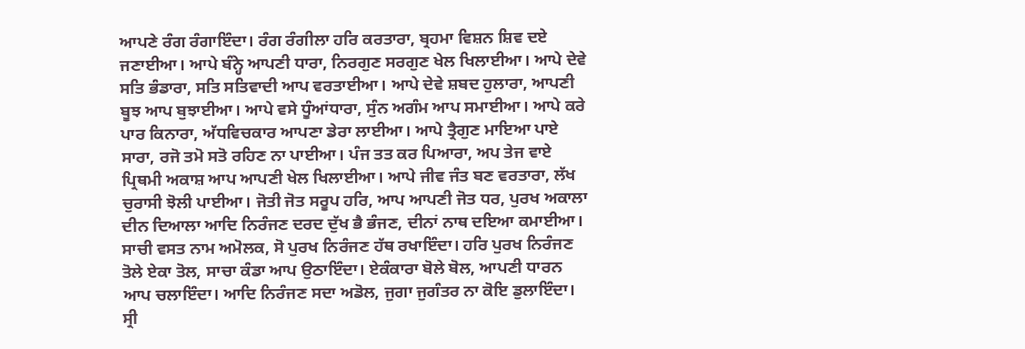ਆਪਣੇ ਰੰਗ ਰੰਗਾਇੰਦਾ। ਰੰਗ ਰੰਗੀਲਾ ਹਰਿ ਕਰਤਾਰਾ, ਬ੍ਰਹਮਾ ਵਿਸ਼ਨ ਸ਼ਿਵ ਦਏ ਜਣਾਈਆ। ਆਪੇ ਬੰਨ੍ਹੇ ਆਪਣੀ ਧਾਰਾ, ਨਿਰਗੁਣ ਸਰਗੁਣ ਖੇਲ ਖਿਲਾਈਆ। ਆਪੇ ਦੇਵੇ ਸਤਿ ਭੰਡਾਰਾ, ਸਤਿ ਸਤਿਵਾਦੀ ਆਪ ਵਰਤਾਈਆ। ਆਪੇ ਦੇਵੇ ਸ਼ਬਦ ਹੁਲਾਰਾ, ਆਪਣੀ ਬੂਝ ਆਪ ਬੁਝਾਈਆ। ਆਪੇ ਵਸੇ ਧੂੰਆਂਧਾਰਾ, ਸੁੰਨ ਅਗੰਮ ਆਪ ਸਮਾਈਆ। ਆਪੇ ਕਰੇ ਪਾਰ ਕਿਨਾਰਾ, ਅੱਧਵਿਚਕਾਰ ਆਪਣਾ ਡੇਰਾ ਲਾਈਆ। ਆਪੇ ਤ੍ਰੈਗੁਣ ਮਾਇਆ ਪਾਏ ਸਾਰਾ, ਰਜੋ ਤਮੋ ਸਤੋ ਰਹਿਣ ਨਾ ਪਾਈਆ। ਪੰਜ ਤਤ ਕਰ ਪਿਆਰਾ, ਅਪ ਤੇਜ ਵਾਏ ਪ੍ਰਿਥਮੀ ਅਕਾਸ਼ ਆਪ ਆਪਣੀ ਖੇਲ ਖਿਲਾਈਆ। ਆਪੇ ਜੀਵ ਜੰਤ ਬਣ ਵਰਤਾਰਾ, ਲੱਖ ਚੁਰਾਸੀ ਝੋਲੀ ਪਾਈਆ। ਜੋਤੀ ਜੋਤ ਸਰੂਪ ਹਰਿ, ਆਪ ਆਪਣੀ ਜੋਤ ਧਰ, ਪੁਰਖ ਅਕਾਲਾ ਦੀਨ ਦਿਆਲਾ ਆਦਿ ਨਿਰੰਜਣ ਦਰਦ ਦੁੱਖ ਭੈ ਭੰਜਣ, ਦੀਨਾਂ ਨਾਥ ਦਇਆ ਕਮਾਈਆ। ਸਾਚੀ ਵਸਤ ਨਾਮ ਅਮੋਲਕ, ਸੋ ਪੁਰਖ ਨਿਰੰਜਣ ਹੱਥ ਰਖਾਇੰਦਾ। ਹਰਿ ਪੁਰਖ ਨਿਰੰਜਣ ਤੋਲੇ ਏਕਾ ਤੋਲ, ਸਾਚਾ ਕੰਡਾ ਆਪ ਉਠਾਇੰਦਾ। ਏਕੰਕਾਰਾ ਬੋਲੇ ਬੋਲ, ਆਪਣੀ ਧਾਰਨ ਆਪ ਚਲਾਇੰਦਾ। ਆਦਿ ਨਿਰੰਜਣ ਸਦਾ ਅਡੋਲ, ਜੁਗਾ ਜੁਗੰਤਰ ਨਾ ਕੋਇ ਡੁਲਾਇੰਦਾ। ਸ੍ਰੀ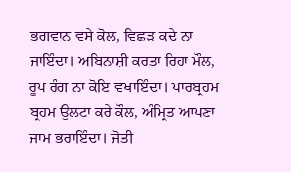ਭਗਵਾਨ ਵਸੇ ਕੋਲ, ਵਿਛੜ ਕਦੇ ਨਾ ਜਾਇੰਦਾ। ਅਬਿਨਾਸ਼ੀ ਕਰਤਾ ਰਿਹਾ ਮੌਲ, ਰੂਪ ਰੰਗ ਨਾ ਕੋਇ ਵਖਾਇੰਦਾ। ਪਾਰਬ੍ਰਹਮ ਬ੍ਰਹਮ ਉਲਟਾ ਕਰੇ ਕੌਲ, ਅੰਮ੍ਰਿਤ ਆਪਣਾ ਜਾਮ ਭਰਾਇੰਦਾ। ਜੋਤੀ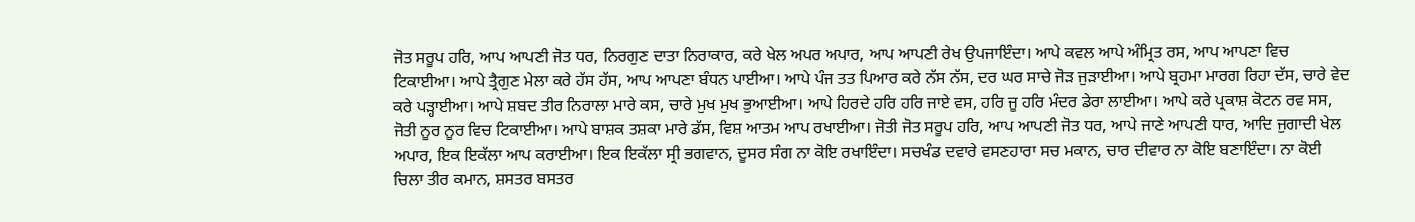ਜੋਤ ਸਰੂਪ ਹਰਿ, ਆਪ ਆਪਣੀ ਜੋਤ ਧਰ, ਨਿਰਗੁਣ ਦਾਤਾ ਨਿਰਾਕਾਰ, ਕਰੇ ਖੇਲ ਅਪਰ ਅਪਾਰ, ਆਪ ਆਪਣੀ ਰੇਖ ਉਪਜਾਇੰਦਾ। ਆਪੇ ਕਵਲ ਆਪੇ ਅੰਮ੍ਰਿਤ ਰਸ, ਆਪ ਆਪਣਾ ਵਿਚ ਟਿਕਾਈਆ। ਆਪੇ ਤ੍ਰੈਗੁਣ ਮੇਲਾ ਕਰੇ ਹੱਸ ਹੱਸ, ਆਪ ਆਪਣਾ ਬੰਧਨ ਪਾਈਆ। ਆਪੇ ਪੰਜ ਤਤ ਪਿਆਰ ਕਰੇ ਨੱਸ ਨੱਸ, ਦਰ ਘਰ ਸਾਚੇ ਜੋੜ ਜੁੜਾਈਆ। ਆਪੇ ਬ੍ਰਹਮਾ ਮਾਰਗ ਰਿਹਾ ਦੱਸ, ਚਾਰੇ ਵੇਦ ਕਰੇ ਪੜ੍ਹਾਈਆ। ਆਪੇ ਸ਼ਬਦ ਤੀਰ ਨਿਰਾਲਾ ਮਾਰੇ ਕਸ, ਚਾਰੇ ਮੁਖ ਮੁਖ ਭੁਆਈਆ। ਆਪੇ ਹਿਰਦੇ ਹਰਿ ਹਰਿ ਜਾਏ ਵਸ, ਹਰਿ ਜੂ ਹਰਿ ਮੰਦਰ ਡੇਰਾ ਲਾਈਆ। ਆਪੇ ਕਰੇ ਪ੍ਰਕਾਸ਼ ਕੋਟਨ ਰਵ ਸਸ, ਜੋਤੀ ਨੂਰ ਨੂਰ ਵਿਚ ਟਿਕਾਈਆ। ਆਪੇ ਬਾਸ਼ਕ ਤਸ਼ਕਾ ਮਾਰੇ ਡੱਸ, ਵਿਸ਼ ਆਤਮ ਆਪ ਰਖਾਈਆ। ਜੋਤੀ ਜੋਤ ਸਰੂਪ ਹਰਿ, ਆਪ ਆਪਣੀ ਜੋਤ ਧਰ, ਆਪੇ ਜਾਣੇ ਆਪਣੀ ਧਾਰ, ਆਦਿ ਜੁਗਾਦੀ ਖੇਲ ਅਪਾਰ, ਇਕ ਇਕੱਲਾ ਆਪ ਕਰਾਈਆ। ਇਕ ਇਕੱਲਾ ਸ੍ਰੀ ਭਗਵਾਨ, ਦੂਸਰ ਸੰਗ ਨਾ ਕੋਇ ਰਖਾਇੰਦਾ। ਸਚਖੰਡ ਦਵਾਰੇ ਵਸਣਹਾਰਾ ਸਚ ਮਕਾਨ, ਚਾਰ ਦੀਵਾਰ ਨਾ ਕੋਇ ਬਣਾਇੰਦਾ। ਨਾ ਕੋਈ ਚਿਲਾ ਤੀਰ ਕਮਾਨ, ਸ਼ਸਤਰ ਬਸਤਰ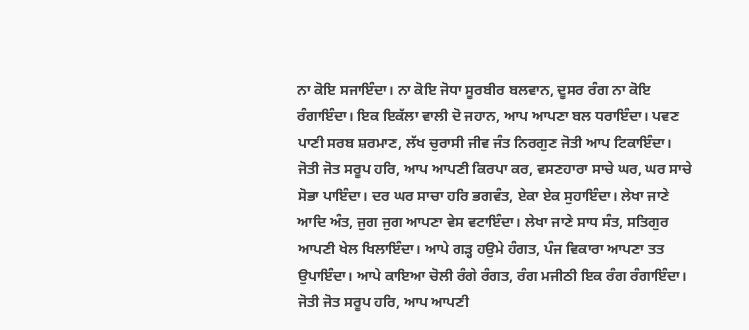ਨਾ ਕੋਇ ਸਜਾਇੰਦਾ। ਨਾ ਕੋਇ ਜੋਧਾ ਸੂਰਬੀਰ ਬਲਵਾਨ, ਦੂਸਰ ਰੰਗ ਨਾ ਕੋਇ ਰੰਗਾਇੰਦਾ। ਇਕ ਇਕੱਲਾ ਵਾਲੀ ਦੋ ਜਹਾਨ, ਆਪ ਆਪਣਾ ਬਲ ਧਰਾਇੰਦਾ। ਪਵਣ ਪਾਣੀ ਸਰਬ ਸ਼ਰਮਾਣ, ਲੱਖ ਚੁਰਾਸੀ ਜੀਵ ਜੰਤ ਨਿਰਗੁਣ ਜੋਤੀ ਆਪ ਟਿਕਾਇੰਦਾ। ਜੋਤੀ ਜੋਤ ਸਰੂਪ ਹਰਿ, ਆਪ ਆਪਣੀ ਕਿਰਪਾ ਕਰ, ਵਸਣਹਾਰਾ ਸਾਚੇ ਘਰ, ਘਰ ਸਾਚੇ ਸੋਭਾ ਪਾਇੰਦਾ। ਦਰ ਘਰ ਸਾਚਾ ਹਰਿ ਭਗਵੰਤ, ਏਕਾ ਏਕ ਸੁਹਾਇੰਦਾ। ਲੇਖਾ ਜਾਣੇ ਆਦਿ ਅੰਤ, ਜੁਗ ਜੁਗ ਆਪਣਾ ਵੇਸ ਵਟਾਇੰਦਾ। ਲੇਖਾ ਜਾਣੇ ਸਾਧ ਸੰਤ, ਸਤਿਗੁਰ ਆਪਣੀ ਖੇਲ ਖਿਲਾਇੰਦਾ। ਆਪੇ ਗੜ੍ਹ ਹਉਮੇ ਹੰਗਤ, ਪੰਜ ਵਿਕਾਰਾ ਆਪਣਾ ਤਤ ਉਪਾਇੰਦਾ। ਆਪੇ ਕਾਇਆ ਚੋਲੀ ਰੰਗੇ ਰੰਗਤ, ਰੰਗ ਮਜੀਠੀ ਇਕ ਰੰਗ ਰੰਗਾਇੰਦਾ। ਜੋਤੀ ਜੋਤ ਸਰੂਪ ਹਰਿ, ਆਪ ਆਪਣੀ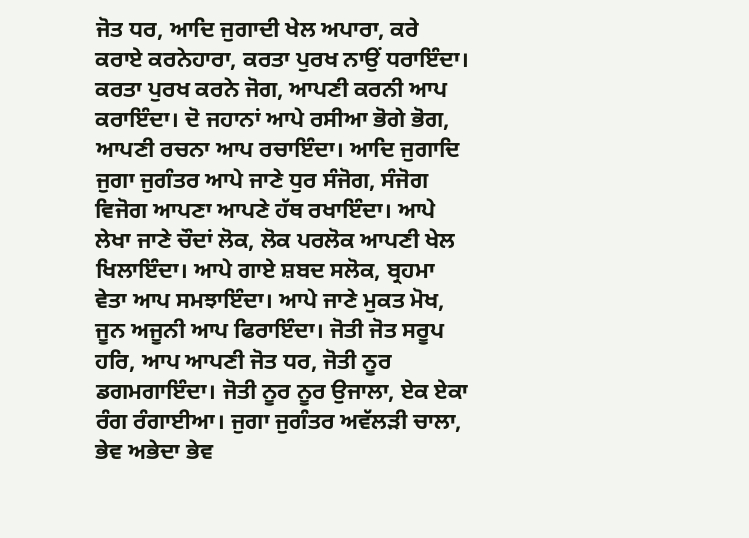ਜੋਤ ਧਰ, ਆਦਿ ਜੁਗਾਦੀ ਖੇਲ ਅਪਾਰਾ, ਕਰੇ ਕਰਾਏ ਕਰਨੇਹਾਰਾ, ਕਰਤਾ ਪੁਰਖ ਨਾਉਂ ਧਰਾਇੰਦਾ। ਕਰਤਾ ਪੁਰਖ ਕਰਨੇ ਜੋਗ, ਆਪਣੀ ਕਰਨੀ ਆਪ ਕਰਾਇੰਦਾ। ਦੋ ਜਹਾਨਾਂ ਆਪੇ ਰਸੀਆ ਭੋਗੇ ਭੋਗ, ਆਪਣੀ ਰਚਨਾ ਆਪ ਰਚਾਇੰਦਾ। ਆਦਿ ਜੁਗਾਦਿ ਜੁਗਾ ਜੁਗੰਤਰ ਆਪੇ ਜਾਣੇ ਧੁਰ ਸੰਜੋਗ, ਸੰਜੋਗ ਵਿਜੋਗ ਆਪਣਾ ਆਪਣੇ ਹੱਥ ਰਖਾਇੰਦਾ। ਆਪੇ ਲੇਖਾ ਜਾਣੇ ਚੌਦਾਂ ਲੋਕ, ਲੋਕ ਪਰਲੋਕ ਆਪਣੀ ਖੇਲ ਖਿਲਾਇੰਦਾ। ਆਪੇ ਗਾਏ ਸ਼ਬਦ ਸਲੋਕ, ਬ੍ਰਹਮਾ ਵੇਤਾ ਆਪ ਸਮਝਾਇੰਦਾ। ਆਪੇ ਜਾਣੇ ਮੁਕਤ ਮੋਖ, ਜੂਨ ਅਜੂਨੀ ਆਪ ਫਿਰਾਇੰਦਾ। ਜੋਤੀ ਜੋਤ ਸਰੂਪ ਹਰਿ, ਆਪ ਆਪਣੀ ਜੋਤ ਧਰ, ਜੋਤੀ ਨੂਰ ਡਗਮਗਾਇੰਦਾ। ਜੋਤੀ ਨੂਰ ਨੂਰ ਉਜਾਲਾ, ਏਕ ਏਕਾ ਰੰਗ ਰੰਗਾਈਆ। ਜੁਗਾ ਜੁਗੰਤਰ ਅਵੱਲੜੀ ਚਾਲਾ, ਭੇਵ ਅਭੇਦਾ ਭੇਵ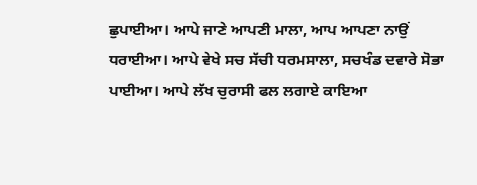ਛੁਪਾਈਆ। ਆਪੇ ਜਾਣੇ ਆਪਣੀ ਮਾਲਾ, ਆਪ ਆਪਣਾ ਨਾਉਂ ਧਰਾਈਆ। ਆਪੇ ਵੇਖੇ ਸਚ ਸੱਚੀ ਧਰਮਸਾਲਾ, ਸਚਖੰਡ ਦਵਾਰੇ ਸੋਭਾ ਪਾਈਆ। ਆਪੇ ਲੱਖ ਚੁਰਾਸੀ ਫਲ ਲਗਾਏ ਕਾਇਆ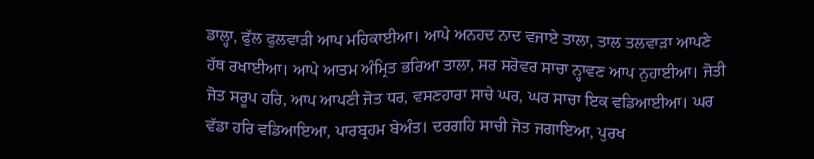ਡਾਲ੍ਹਾ, ਫੁੱਲ ਫੁਲਵਾੜੀ ਆਪ ਮਹਿਕਾਈਆ। ਆਪੇ ਅਨਹਦ ਨਾਦ ਵਜਾਏ ਤਾਲਾ, ਤਾਲ ਤਲਵਾੜਾ ਆਪਣੇ ਹੱਥ ਰਖਾਈਆ। ਆਪੇ ਆਤਮ ਅੰਮ੍ਰਿਤ ਭਰਿਆ ਤਾਲਾ, ਸਰ ਸਰੋਵਰ ਸਾਚਾ ਨ੍ਹਾਵਣ ਆਪ ਨੁਹਾਈਆ। ਜੋਤੀ ਜੋਤ ਸਰੂਪ ਹਰਿ, ਆਪ ਆਪਣੀ ਜੋਤ ਧਰ, ਵਸਣਹਾਰਾ ਸਾਚੇ ਘਰ, ਘਰ ਸਾਚਾ ਇਕ ਵਡਿਆਈਆ। ਘਰ ਵੱਡਾ ਹਰਿ ਵਡਿਆਇਆ, ਪਾਰਬ੍ਰਹਮ ਬੇਅੰਤ। ਦਰਗਹਿ ਸਾਚੀ ਜੋਤ ਜਗਾਇਆ, ਪੁਰਖ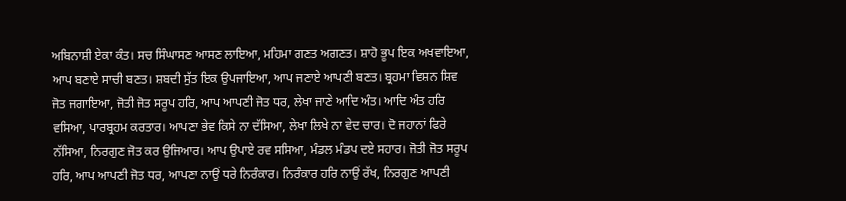ਅਬਿਨਾਸ਼ੀ ਏਕਾ ਕੰਤ। ਸਚ ਸਿੰਘਾਸਣ ਆਸਣ ਲਾਇਆ, ਮਹਿਮਾ ਗਣਤ ਅਗਣਤ। ਸ਼ਾਹੋ ਭੂਪ ਇਕ ਅਖਵਾਇਆ, ਆਪ ਬਣਾਏ ਸਾਚੀ ਬਣਤ। ਸ਼ਬਦੀ ਸੁੱਤ ਇਕ ਉਪਜਾਇਆ, ਆਪ ਜਣਾਏ ਆਪਣੀ ਬਣਤ। ਬ੍ਰਹਮਾ ਵਿਸ਼ਨ ਸ਼ਿਵ ਜੋਤ ਜਗਾਇਆ, ਜੋਤੀ ਜੋਤ ਸਰੂਪ ਹਰਿ, ਆਪ ਆਪਣੀ ਜੋਤ ਧਰ, ਲੇਖਾ ਜਾਣੇ ਆਦਿ ਅੰਤ। ਆਦਿ ਅੰਤ ਹਰਿ ਵਸਿਆ, ਪਾਰਬ੍ਰਹਮ ਕਰਤਾਰ। ਆਪਣਾ ਭੇਵ ਕਿਸੇ ਨਾ ਦੱਸਿਆ, ਲੇਖਾ ਲਿਖੇ ਨਾ ਵੇਦ ਚਾਰ। ਦੋ ਜਹਾਨਾਂ ਫਿਰੇ ਨੱਸਿਆ, ਨਿਰਗੁਣ ਜੋਤ ਕਰ ਉਜਿਆਰ। ਆਪ ਉਪਾਏ ਰਵ ਸਸਿਆ, ਮੰਡਲ ਮੰਡਪ ਦਏ ਸਹਾਰ। ਜੋਤੀ ਜੋਤ ਸਰੂਪ ਹਰਿ, ਆਪ ਆਪਣੀ ਜੋਤ ਧਰ, ਆਪਣਾ ਨਾਉਂ ਧਰੇ ਨਿਰੰਕਾਰ। ਨਿਰੰਕਾਰ ਹਰਿ ਨਾਉਂ ਰੱਖ, ਨਿਰਗੁਣ ਆਪਣੀ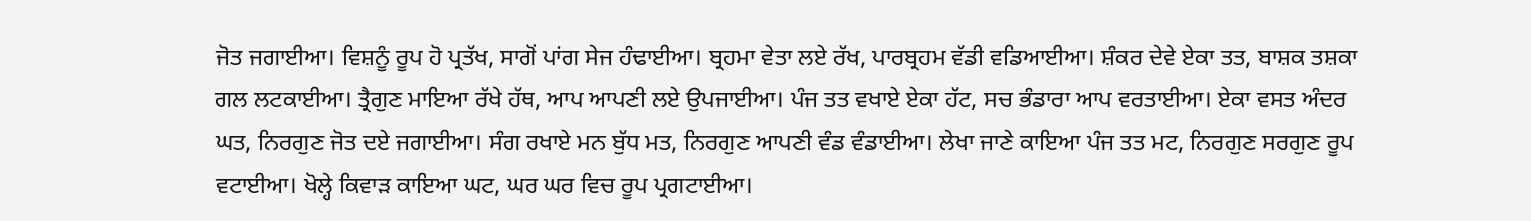ਜੋਤ ਜਗਾਈਆ। ਵਿਸ਼ਨੂੰ ਰੂਪ ਹੋ ਪ੍ਰਤੱਖ, ਸਾਗੋਂ ਪਾਂਗ ਸੇਜ ਹੰਢਾਈਆ। ਬ੍ਰਹਮਾ ਵੇਤਾ ਲਏ ਰੱਖ, ਪਾਰਬ੍ਰਹਮ ਵੱਡੀ ਵਡਿਆਈਆ। ਸ਼ੰਕਰ ਦੇਵੇ ਏਕਾ ਤਤ, ਬਾਸ਼ਕ ਤਸ਼ਕਾ ਗਲ ਲਟਕਾਈਆ। ਤ੍ਰੈਗੁਣ ਮਾਇਆ ਰੱਖੇ ਹੱਥ, ਆਪ ਆਪਣੀ ਲਏ ਉਪਜਾਈਆ। ਪੰਜ ਤਤ ਵਖਾਏ ਏਕਾ ਹੱਟ, ਸਚ ਭੰਡਾਰਾ ਆਪ ਵਰਤਾਈਆ। ਏਕਾ ਵਸਤ ਅੰਦਰ ਘਤ, ਨਿਰਗੁਣ ਜੋਤ ਦਏ ਜਗਾਈਆ। ਸੰਗ ਰਖਾਏ ਮਨ ਬੁੱਧ ਮਤ, ਨਿਰਗੁਣ ਆਪਣੀ ਵੰਡ ਵੰਡਾਈਆ। ਲੇਖਾ ਜਾਣੇ ਕਾਇਆ ਪੰਜ ਤਤ ਮਟ, ਨਿਰਗੁਣ ਸਰਗੁਣ ਰੂਪ ਵਟਾਈਆ। ਖੋਲ੍ਹੇ ਕਿਵਾੜ ਕਾਇਆ ਘਟ, ਘਰ ਘਰ ਵਿਚ ਰੂਪ ਪ੍ਰਗਟਾਈਆ।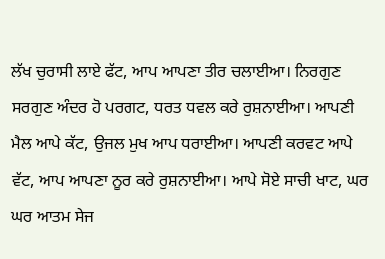ਲੱਖ ਚੁਰਾਸੀ ਲਾਏ ਫੱਟ, ਆਪ ਆਪਣਾ ਤੀਰ ਚਲਾਈਆ। ਨਿਰਗੁਣ ਸਰਗੁਣ ਅੰਦਰ ਹੋ ਪਰਗਟ, ਧਰਤ ਧਵਲ ਕਰੇ ਰੁਸ਼ਨਾਈਆ। ਆਪਣੀ ਮੈਲ ਆਪੇ ਕੱਟ, ਉਜਲ ਮੁਖ ਆਪ ਧਰਾਈਆ। ਆਪਣੀ ਕਰਵਟ ਆਪੇ ਵੱਟ, ਆਪ ਆਪਣਾ ਨੂਰ ਕਰੇ ਰੁਸ਼ਨਾਈਆ। ਆਪੇ ਸੋਏ ਸਾਚੀ ਖਾਟ, ਘਰ ਘਰ ਆਤਮ ਸੇਜ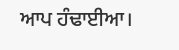ਆਪ ਹੰਢਾਈਆ।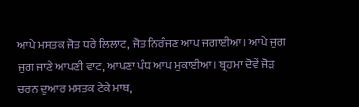ਆਪੇ ਮਸਤਕ ਜੋਤ ਧਰੇ ਲਿਲਾਟ, ਜੋਤ ਨਿਰੰਜਣ ਆਪ ਜਗਾਈਆ। ਆਪੇ ਜੁਗ ਜੁਗ ਜਾਣੇ ਆਪਣੀ ਵਾਟ, ਆਪਣਾ ਪੰਧ ਆਪ ਮੁਕਾਈਆ। ਬ੍ਰਹਮਾ ਦੋਵੇਂ ਜੋੜ ਚਰਨ ਦੁਆਰ ਮਸਤਕ ਟੇਕੇ ਮਾਥ,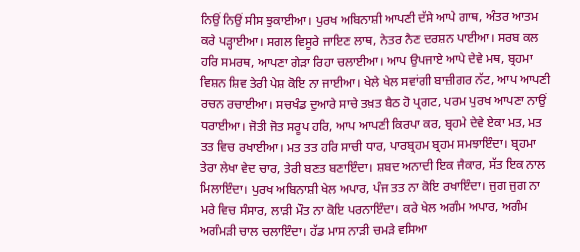ਨਿਉਂ ਨਿਉਂ ਸੀਸ ਝੁਕਾਈਆ। ਪੁਰਖ ਅਬਿਨਾਸ਼ੀ ਆਪਣੀ ਦੱਸੇ ਆਪੇ ਗਾਥ, ਅੰਤਰ ਆਤਮ ਕਰੇ ਪੜ੍ਹਾਈਆ। ਸਗਲ ਵਿਸੂਰੇ ਜਾਇਣ ਲਾਥ, ਨੇਤਰ ਨੈਣ ਦਰਸ਼ਨ ਪਾਈਆ। ਸਰਬ ਕਲ ਹਰਿ ਸਮਰਥ, ਆਪਣਾ ਗੇੜਾ ਰਿਹਾ ਚਲਾਈਆ। ਆਪ ਉਪਜਾਏ ਆਪੇ ਦੇਵੇ ਮਥ, ਬ੍ਰਹਮਾ ਵਿਸ਼ਨ ਸ਼ਿਵ ਤੇਰੀ ਪੇਸ਼ ਕੋਇ ਨਾ ਜਾਈਆ। ਖੇਲੇ ਖੇਲ ਸਵਾਂਗੀ ਬਾਜ਼ੀਗਰ ਨੱਟ, ਆਪ ਆਪਣੀ ਰਚਨ ਰਚਾਈਆ। ਸਚਖੰਡ ਦੁਆਰੇ ਸਾਚੇ ਤਖ਼ਤ ਬੈਠ ਹੋ ਪ੍ਰਗਟ, ਪਰਮ ਪੁਰਖ ਆਪਣਾ ਨਾਉਂ ਧਰਾਈਆ। ਜੋਤੀ ਜੋਤ ਸਰੂਪ ਹਰਿ, ਆਪ ਆਪਣੀ ਕਿਰਪਾ ਕਰ, ਬ੍ਰਹਮੇ ਦੇਵੇ ਏਕਾ ਮਤ, ਮਤ ਤਤ ਵਿਚ ਰਖਾਈਆ। ਮਤ ਤਤ ਹਰਿ ਸਾਚੀ ਧਾਰ, ਪਾਰਬ੍ਰਹਮ ਬ੍ਰਹਮ ਸਮਝਾਇੰਦਾ। ਬ੍ਰਹਮਾ ਤੇਰਾ ਲੇਖਾ ਵੇਦ ਚਾਰ, ਤੇਰੀ ਬਣਤ ਬਣਾਇੰਦਾ। ਸ਼ਬਦ ਅਨਾਦੀ ਇਕ ਜੈਕਾਰ, ਸੱਤ ਇਕ ਨਾਲ ਮਿਲਾਇੰਦਾ। ਪੁਰਖ ਅਬਿਨਾਸ਼ੀ ਖੇਲ ਅਪਾਰ, ਪੰਜ ਤਤ ਨਾ ਕੋਇ ਰਖਾਇੰਦਾ। ਜੁਗ ਜੁਗ ਨਾ ਮਰੇ ਵਿਚ ਸੰਸਾਰ, ਲਾੜੀ ਮੌਤ ਨਾ ਕੋਇ ਪਰਨਾਇੰਦਾ। ਕਰੇ ਖੇਲ ਅਗੰਮ ਅਪਾਰ, ਅਗੰਮ ਅਗੰਮੜੀ ਚਾਲ ਚਲਾਇੰਦਾ। ਹੱਡ ਮਾਸ ਨਾੜੀ ਚਮੜੇ ਵਸਿਆ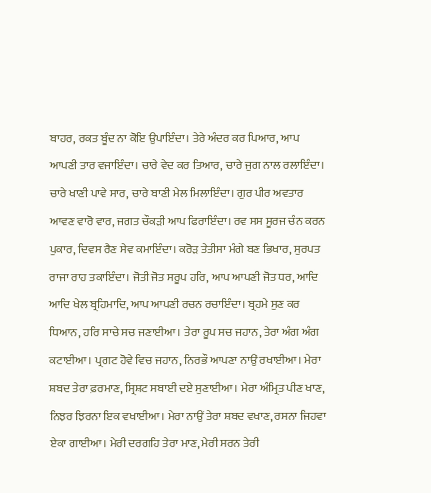ਬਾਹਰ, ਰਕਤ ਬੂੰਦ ਨਾ ਕੋਇ ਉਪਾਇੰਦਾ। ਤੇਰੇ ਅੰਦਰ ਕਰ ਪਿਆਰ, ਆਪ ਆਪਣੀ ਤਾਰ ਵਜਾਇੰਦਾ। ਚਾਰੇ ਵੇਦ ਕਰ ਤਿਆਰ, ਚਾਰੇ ਜੁਗ ਨਾਲ ਰਲਾਇੰਦਾ। ਚਾਰੇ ਖਾਣੀ ਪਾਵੇ ਸਾਰ, ਚਾਰੇ ਬਾਣੀ ਮੇਲ ਮਿਲਾਇੰਦਾ। ਗੁਰ ਪੀਰ ਅਵਤਾਰ ਆਵਣ ਵਾਰੋ ਵਾਰ, ਜਗਤ ਚੌਕੜੀ ਆਪ ਫਿਰਾਇੰਦਾ। ਰਵ ਸਸ ਸੂਰਜ ਚੰਨ ਕਰਨ ਪੁਕਾਰ, ਦਿਵਸ ਰੈਣ ਸੇਵ ਕਮਾਇੰਦਾ। ਕਰੋੜ ਤੇਤੀਸਾ ਮੰਗੇ ਬਣ ਭਿਖਾਰ, ਸੁਰਪਤ ਰਾਜਾ ਰਾਹ ਤਕਾਇੰਦਾ। ਜੋਤੀ ਜੋਤ ਸਰੂਪ ਹਰਿ, ਆਪ ਆਪਣੀ ਜੋਤ ਧਰ, ਆਦਿ ਆਦਿ ਖੇਲ ਬ੍ਰਹਿਮਾਦਿ, ਆਪ ਆਪਣੀ ਰਚਨ ਰਚਾਇੰਦਾ। ਬ੍ਰਹਮੇ ਸੁਣ ਕਰ ਧਿਆਨ, ਹਰਿ ਸਾਚੇ ਸਚ ਜਣਾਈਆ। ਤੇਰਾ ਰੂਪ ਸਚ ਜਹਾਨ, ਤੇਰਾ ਅੰਗ ਅੰਗ ਕਟਾਈਆ। ਪ੍ਰਗਟ ਹੋਵੇ ਵਿਚ ਜਹਾਨ, ਨਿਰਭੌ ਆਪਣਾ ਨਾਉਂ ਰਖਾਈਆ। ਮੇਰਾ ਸ਼ਬਦ ਤੇਰਾ ਫ਼ਰਮਾਣ, ਸ੍ਰਿਸ਼ਟ ਸਬਾਈ ਦਏ ਸੁਣਾਈਆ। ਮੇਰਾ ਅੰਮ੍ਰਿਤ ਪੀਣ ਖਾਣ, ਨਿਝਰ ਝਿਰਨਾ ਇਕ ਵਖਾਈਆ। ਮੇਰਾ ਨਾਉਂ ਤੇਰਾ ਸ਼ਬਦ ਵਖਾਣ, ਰਸਨਾ ਜਿਹਵਾ ਏਕਾ ਗਾਈਆ। ਮੇਰੀ ਦਰਗਹਿ ਤੇਰਾ ਮਾਣ, ਮੇਰੀ ਸਰਨ ਤੇਰੀ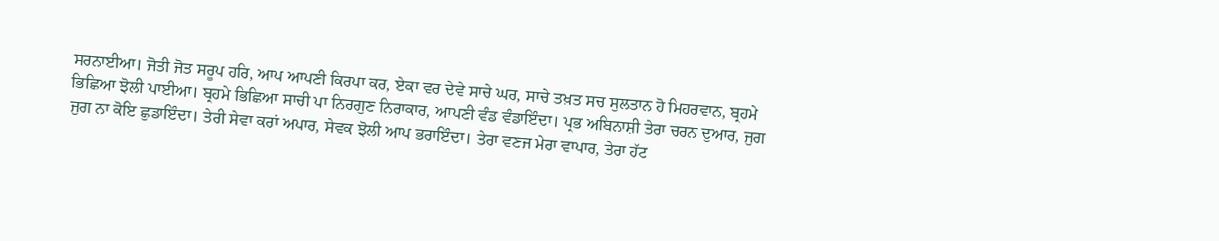ਸਰਨਾਈਆ। ਜੋਤੀ ਜੋਤ ਸਰੂਪ ਹਰਿ, ਆਪ ਆਪਣੀ ਕਿਰਪਾ ਕਰ, ਏਕਾ ਵਰ ਦੇਵੇ ਸਾਚੇ ਘਰ, ਸਾਚੇ ਤਖ਼ਤ ਸਚ ਸੁਲਤਾਨ ਹੋ ਮਿਹਰਵਾਨ, ਬ੍ਰਹਮੇ ਭਿਛਿਆ ਝੋਲੀ ਪਾਈਆ। ਬ੍ਰਹਮੇ ਭਿਛਿਆ ਸਾਚੀ ਪਾ ਨਿਰਗੁਣ ਨਿਰਾਕਾਰ, ਆਪਣੀ ਵੰਡ ਵੰਡਾਇੰਦਾ। ਪ੍ਰਭ ਅਬਿਨਾਸ਼ੀ ਤੇਰਾ ਚਰਨ ਦੁਆਰ, ਜੁਗ ਜੁਗ ਨਾ ਕੋਇ ਛੁਡਾਇੰਦਾ। ਤੇਰੀ ਸੇਵਾ ਕਰਾਂ ਅਪਾਰ, ਸੇਵਕ ਝੋਲੀ ਆਪ ਭਰਾਇੰਦਾ। ਤੇਰਾ ਵਣਜ ਮੇਰਾ ਵਾਪਾਰ, ਤੇਰਾ ਹੱਟ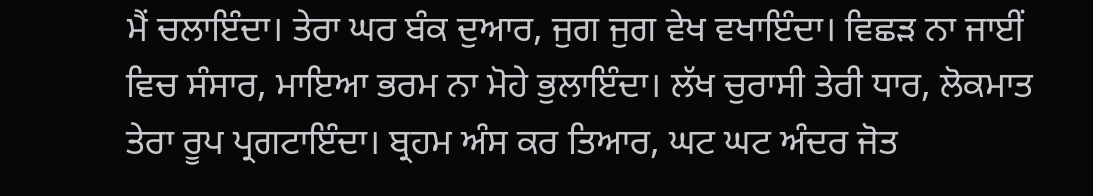ਮੈਂ ਚਲਾਇੰਦਾ। ਤੇਰਾ ਘਰ ਬੰਕ ਦੁਆਰ, ਜੁਗ ਜੁਗ ਵੇਖ ਵਖਾਇੰਦਾ। ਵਿਛੜ ਨਾ ਜਾਈਂ ਵਿਚ ਸੰਸਾਰ, ਮਾਇਆ ਭਰਮ ਨਾ ਮੋਹੇ ਭੁਲਾਇੰਦਾ। ਲੱਖ ਚੁਰਾਸੀ ਤੇਰੀ ਧਾਰ, ਲੋਕਮਾਤ ਤੇਰਾ ਰੂਪ ਪ੍ਰਗਟਾਇੰਦਾ। ਬ੍ਰਹਮ ਅੰਸ ਕਰ ਤਿਆਰ, ਘਟ ਘਟ ਅੰਦਰ ਜੋਤ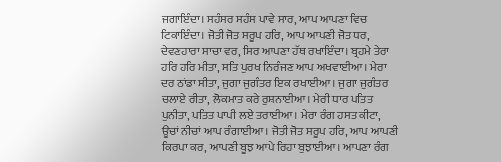ਜਗਾਇੰਦਾ। ਸਹੰਸਰ ਸਹੰਸ ਪਾਵੇ ਸਾਰ, ਆਪ ਆਪਣਾ ਵਿਚ ਟਿਕਾਇੰਦਾ। ਜੋਤੀ ਜੋਤ ਸਰੂਪ ਹਰਿ, ਆਪ ਆਪਣੀ ਜੋਤ ਧਰ, ਦੇਵਣਹਾਰਾ ਸਾਚਾ ਵਰ, ਸਿਰ ਆਪਣਾ ਹੱਥ ਰਖਾਇੰਦਾ। ਬ੍ਰਹਮੇ ਤੇਰਾ ਹਰਿ ਹਰਿ ਮੀਤਾ, ਸਤਿ ਪੁਰਖ ਨਿਰੰਜਣ ਆਪ ਅਖਵਾਈਆ। ਮੇਰਾ ਦਰ ਠਾਂਡਾ ਸੀਤਾ, ਜੁਗਾ ਜੁਗੰਤਰ ਇਕ ਰਖਾਈਆ। ਜੁਗਾ ਜੁਗੰਤਰ ਚਲਾਏ ਰੀਤਾ, ਲੋਕਮਾਤ ਕਰੇ ਰੁਸ਼ਨਾਈਆ। ਮੇਰੀ ਧਾਰ ਪਤਿਤ ਪੁਨੀਤਾ, ਪਤਿਤ ਪਾਪੀ ਲਏ ਤਰਾਈਆ। ਮੇਰਾ ਰੰਗ ਹਸਤ ਕੀਟਾ, ਊਚਾਂ ਨੀਚਾਂ ਆਪ ਰੰਗਾਈਆ। ਜੋਤੀ ਜੋਤ ਸਰੂਪ ਹਰਿ, ਆਪ ਆਪਣੀ ਕਿਰਪਾ ਕਰ, ਆਪਣੀ ਬੂਝ ਆਪੇ ਰਿਹਾ ਬੁਝਾਈਆ। ਆਪਣਾ ਰੰਗ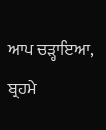ਆਪ ਚੜ੍ਹਾਇਆ, ਬ੍ਰਹਮੇ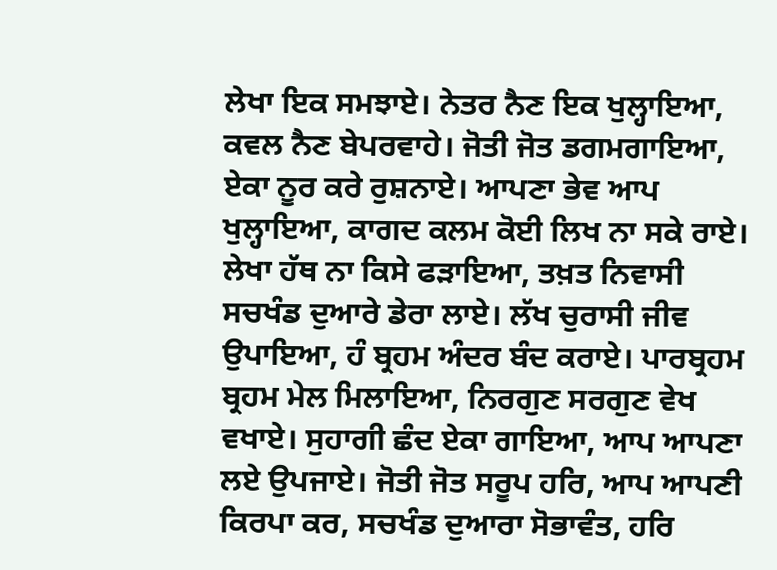ਲੇਖਾ ਇਕ ਸਮਝਾਏ। ਨੇਤਰ ਨੈਣ ਇਕ ਖੁਲ੍ਹਾਇਆ, ਕਵਲ ਨੈਣ ਬੇਪਰਵਾਹੇ। ਜੋਤੀ ਜੋਤ ਡਗਮਗਾਇਆ, ਏਕਾ ਨੂਰ ਕਰੇ ਰੁਸ਼ਨਾਏ। ਆਪਣਾ ਭੇਵ ਆਪ ਖੁਲ੍ਹਾਇਆ, ਕਾਗਦ ਕਲਮ ਕੋਈ ਲਿਖ ਨਾ ਸਕੇ ਰਾਏ। ਲੇਖਾ ਹੱਥ ਨਾ ਕਿਸੇ ਫੜਾਇਆ, ਤਖ਼ਤ ਨਿਵਾਸੀ ਸਚਖੰਡ ਦੁਆਰੇ ਡੇਰਾ ਲਾਏ। ਲੱਖ ਚੁਰਾਸੀ ਜੀਵ ਉਪਾਇਆ, ਹੰ ਬ੍ਰਹਮ ਅੰਦਰ ਬੰਦ ਕਰਾਏ। ਪਾਰਬ੍ਰਹਮ ਬ੍ਰਹਮ ਮੇਲ ਮਿਲਾਇਆ, ਨਿਰਗੁਣ ਸਰਗੁਣ ਵੇਖ ਵਖਾਏ। ਸੁਹਾਗੀ ਛੰਦ ਏਕਾ ਗਾਇਆ, ਆਪ ਆਪਣਾ ਲਏ ਉਪਜਾਏ। ਜੋਤੀ ਜੋਤ ਸਰੂਪ ਹਰਿ, ਆਪ ਆਪਣੀ ਕਿਰਪਾ ਕਰ, ਸਚਖੰਡ ਦੁਆਰਾ ਸੋਭਾਵੰਤ, ਹਰਿ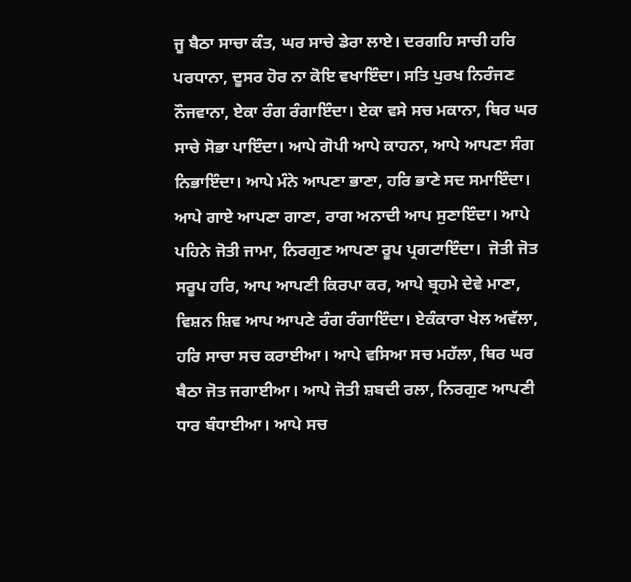ਜੂ ਬੈਠਾ ਸਾਚਾ ਕੰਤ, ਘਰ ਸਾਚੇ ਡੇਰਾ ਲਾਏ। ਦਰਗਹਿ ਸਾਚੀ ਹਰਿ ਪਰਧਾਨਾ, ਦੂਸਰ ਹੋਰ ਨਾ ਕੋਇ ਵਖਾਇੰਦਾ। ਸਤਿ ਪੁਰਖ ਨਿਰੰਜਣ ਨੌਜਵਾਨਾ, ਏਕਾ ਰੰਗ ਰੰਗਾਇੰਦਾ। ਏਕਾ ਵਸੇ ਸਚ ਮਕਾਨਾ, ਥਿਰ ਘਰ ਸਾਚੇ ਸੋਭਾ ਪਾਇੰਦਾ। ਆਪੇ ਗੋਪੀ ਆਪੇ ਕਾਹਨਾ, ਆਪੇ ਆਪਣਾ ਸੰਗ ਨਿਭਾਇੰਦਾ। ਆਪੇ ਮੰਨੇ ਆਪਣਾ ਭਾਣਾ, ਹਰਿ ਭਾਣੇ ਸਦ ਸਮਾਇੰਦਾ। ਆਪੇ ਗਾਏ ਆਪਣਾ ਗਾਣਾ, ਰਾਗ ਅਨਾਦੀ ਆਪ ਸੁਣਾਇੰਦਾ। ਆਪੇ ਪਹਿਨੇ ਜੋਤੀ ਜਾਮਾ, ਨਿਰਗੁਣ ਆਪਣਾ ਰੂਪ ਪ੍ਰਗਟਾਇੰਦਾ।  ਜੋਤੀ ਜੋਤ ਸਰੂਪ ਹਰਿ, ਆਪ ਆਪਣੀ ਕਿਰਪਾ ਕਰ, ਆਪੇ ਬ੍ਰਹਮੇ ਦੇਵੇ ਮਾਣਾ, ਵਿਸ਼ਨ ਸ਼ਿਵ ਆਪ ਆਪਣੇ ਰੰਗ ਰੰਗਾਇੰਦਾ। ਏਕੰਕਾਰਾ ਖੇਲ ਅਵੱਲਾ, ਹਰਿ ਸਾਚਾ ਸਚ ਕਰਾਈਆ। ਆਪੇ ਵਸਿਆ ਸਚ ਮਹੱਲਾ, ਥਿਰ ਘਰ ਬੈਠਾ ਜੋਤ ਜਗਾਈਆ। ਆਪੇ ਜੋਤੀ ਸ਼ਬਦੀ ਰਲਾ, ਨਿਰਗੁਣ ਆਪਣੀ ਧਾਰ ਬੰਧਾਈਆ। ਆਪੇ ਸਚ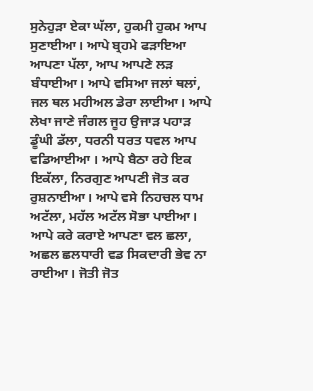ਸੁਨੇਹੁੜਾ ਏਕਾ ਘੱਲਾ, ਹੁਕਮੀ ਹੁਕਮ ਆਪ ਸੁਣਾਈਆ। ਆਪੇ ਬ੍ਰਹਮੇ ਫੜਾਇਆ ਆਪਣਾ ਪੱਲਾ, ਆਪ ਆਪਣੇ ਲੜ ਬੰਧਾਈਆ। ਆਪੇ ਵਸਿਆ ਜਲਾਂ ਥਲਾਂ, ਜਲ ਥਲ ਮਹੀਅਲ ਡੇਰਾ ਲਾਈਆ। ਆਪੇ ਲੇਖਾ ਜਾਣੇ ਜੰਗਲ ਜੂਹ ਉਜਾੜ ਪਹਾੜ  ਡੂੰਘੀ ਡੱਲਾ, ਧਰਨੀ ਧਰਤ ਧਵਲ ਆਪ ਵਡਿਆਈਆ । ਆਪੇ ਬੈਠਾ ਰਹੇ ਇਕ ਇਕੱਲਾ, ਨਿਰਗੁਣ ਆਪਣੀ ਜੋਤ ਕਰ ਰੁਸ਼ਨਾਈਆ। ਆਪੇ ਵਸੇ ਨਿਹਚਲ ਧਾਮ ਅਟੱਲਾ, ਮਹੱਲ ਅਟੱਲ ਸੋਭਾ ਪਾਈਆ। ਆਪੇ ਕਰੇ ਕਰਾਏ ਆਪਣਾ ਵਲ ਛਲਾ, ਅਛਲ ਛਲਧਾਰੀ ਵਡ ਸਿਕਦਾਰੀ ਭੇਵ ਨਾ ਰਾਈਆ। ਜੋਤੀ ਜੋਤ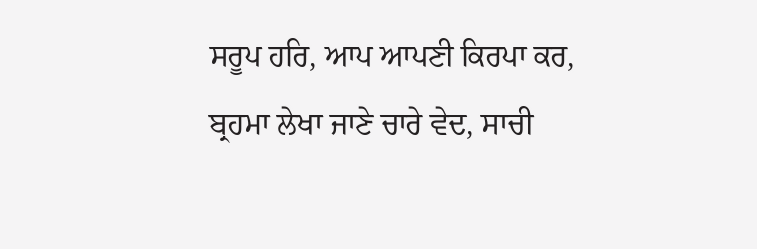ਸਰੂਪ ਹਰਿ, ਆਪ ਆਪਣੀ ਕਿਰਪਾ ਕਰ, ਬ੍ਰਹਮਾ ਲੇਖਾ ਜਾਣੇ ਚਾਰੇ ਵੇਦ, ਸਾਚੀ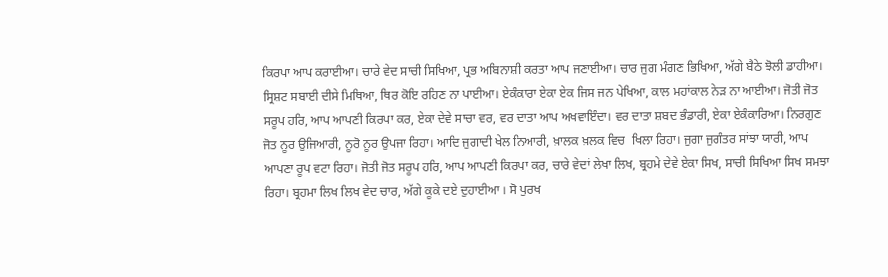ਕਿਰਪਾ ਆਪ ਕਰਾਈਆ। ਚਾਰੇ ਵੇਦ ਸਾਚੀ ਸਿਖਿਆ, ਪ੍ਰਭ ਅਬਿਨਾਸ਼ੀ ਕਰਤਾ ਆਪ ਜਣਾਈਆ। ਚਾਰ ਜੁਗ ਮੰਗਣ ਭਿਖਿਆ, ਅੱਗੇ ਬੈਠੇ ਝੋਲੀ ਡਾਹੀਆ। ਸ੍ਰਿਸ਼ਟ ਸਬਾਈ ਦੀਸੇ ਮਿਥਿਆ, ਥਿਰ ਕੋਇ ਰਹਿਣ ਨਾ ਪਾਈਆ। ਏਕੰਕਾਰਾ ਏਕਾ ਏਕ ਜਿਸ ਜਨ ਪੇਖਿਆ, ਕਾਲ ਮਹਾਂਕਾਲ ਨੇੜ ਨਾ ਆਈਆ। ਜੋਤੀ ਜੋਤ ਸਰੂਪ ਹਰਿ, ਆਪ ਆਪਣੀ ਕਿਰਪਾ ਕਰ, ਏਕਾ ਦੇਵੇ ਸਾਚਾ ਵਰ, ਵਰ ਦਾਤਾ ਆਪ ਅਖਵਾਇੰਦਾ। ਵਰ ਦਾਤਾ ਸ਼ਬਦ ਭੰਡਾਰੀ, ਏਕਾ ਏਕੰਕਾਰਿਆ। ਨਿਰਗੁਣ ਜੋਤ ਨੂਰ ਉਜਿਆਰੀ, ਨੂਰੋ ਨੂਰ ਉਪਜਾ ਰਿਹਾ। ਆਦਿ ਜੁਗਾਦੀ ਖੇਲ ਨਿਆਰੀ, ਖ਼ਾਲਕ ਖ਼ਲਕ ਵਿਚ  ਖਿਲਾ ਰਿਹਾ। ਜੁਗਾ ਜੁਗੰਤਰ ਸਾਂਝਾ ਯਾਰੀ, ਆਪ ਆਪਣਾ ਰੂਪ ਵਟਾ ਰਿਹਾ। ਜੋਤੀ ਜੋਤ ਸਰੂਪ ਹਰਿ, ਆਪ ਆਪਣੀ ਕਿਰਪਾ ਕਰ, ਚਾਰੇ ਵੇਦਾਂ ਲੇਖਾ ਲਿਖ, ਬ੍ਰਹਮੇ ਦੇਵੇ ਏਕਾ ਸਿਖ, ਸਾਚੀ ਸਿਖਿਆ ਸਿਖ ਸਮਝਾ ਰਿਹਾ। ਬ੍ਰਹਮਾ ਲਿਖ ਲਿਖ ਵੇਦ ਚਾਰ, ਅੱਗੇ ਕੂਕੇ ਦਏ ਦੁਹਾਈਆ । ਸੋ ਪੁਰਖ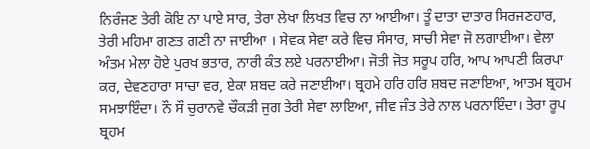ਨਿਰੰਜਣ ਤੇਰੀ ਕੋਇ ਨਾ ਪਾਏ ਸਾਰ, ਤੇਰਾ ਲੇਖਾ ਲਿਖਤ ਵਿਚ ਨਾ ਆਈਆ। ਤੂੰ ਦਾਤਾ ਦਾਤਾਰ ਸਿਰਜਣਹਾਰ, ਤੇਰੀ ਮਹਿਮਾ ਗਣਤ ਗਣੀ ਨਾ ਜਾਈਆ । ਸੇਵਕ ਸੇਵਾ ਕਰੇ ਵਿਚ ਸੰਸਾਰ, ਸਾਚੀ ਸੇਵਾ ਜੋ ਲਗਾਈਆ। ਵੇਲਾ ਅੰਤਮ ਮੇਲਾ ਹੋਏ ਪੁਰਖ ਭਤਾਰ, ਨਾਰੀ ਕੰਤ ਲਏ ਪਰਨਾਈਆ। ਜੋਤੀ ਜੋਤ ਸਰੂਪ ਹਰਿ, ਆਪ ਆਪਣੀ ਕਿਰਪਾ ਕਰ, ਦੇਵਣਹਾਰਾ ਸਾਚਾ ਵਰ, ਏਕਾ ਸ਼ਬਦ ਕਰੇ ਜਣਾਈਆ। ਬ੍ਰਹਮੇ ਹਰਿ ਹਰਿ ਸ਼ਬਦ ਜਣਾਇਆ, ਆਤਮ ਬ੍ਰਹਮ ਸਮਝਾਇੰਦਾ। ਨੌ ਸੌ ਚੁਰਾਨਵੇ ਚੌਕੜੀ ਜੁਗ ਤੇਰੀ ਸੇਵਾ ਲਾਇਆ, ਜੀਵ ਜੰਤ ਤੇਰੇ ਨਾਲ ਪਰਨਾਇੰਦਾ। ਤੇਰਾ ਰੂਪ ਬ੍ਰਹਮ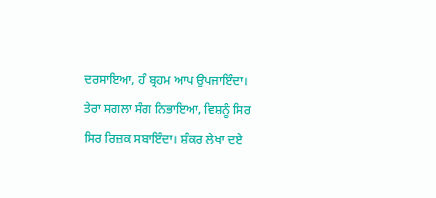ਦਰਸਾਇਆ, ਹੰ ਬ੍ਰਹਮ ਆਪ ਉਪਜਾਇੰਦਾ। ਤੇਰਾ ਸਗਲਾ ਸੰਗ ਨਿਭਾਇਆ, ਵਿਸ਼ਨੂੰ ਸਿਰ ਸਿਰ ਰਿਜ਼ਕ ਸਬਾਇੰਦਾ। ਸ਼ੰਕਰ ਲੇਖਾ ਦਏ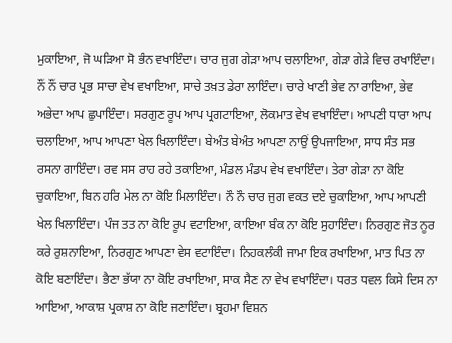ਮੁਕਾਇਆ, ਜੋ ਘੜਿਆ ਸੋ ਭੰਨ ਵਖਾਇੰਦਾ। ਚਾਰ ਜੁਗ ਗੇੜਾ ਆਪ ਚਲਾਇਆ, ਗੇੜਾ ਗੇੜੇ ਵਿਚ ਰਖਾਇੰਦਾ। ਨੌਂ ਨੌਂ ਚਾਰ ਪ੍ਰਭ ਸਾਚਾ ਵੇਖ ਵਖਾਇਆ, ਸਾਚੇ ਤਖ਼ਤ ਡੇਰਾ ਲਾਇੰਦਾ। ਚਾਰੇ ਖਾਣੀ ਭੇਵ ਨਾ ਰਾਇਆ, ਭੇਵ ਅਭੇਦਾ ਆਪ ਛੁਪਾਇੰਦਾ। ਸਰਗੁਣ ਰੂਪ ਆਪ ਪ੍ਰਗਟਾਇਆ, ਲੋਕਮਾਤ ਵੇਖ ਵਖਾਇੰਦਾ। ਆਪਣੀ ਧਾਰਾ ਆਪ ਚਲਾਇਆ, ਆਪ ਆਪਣਾ ਖੇਲ ਖਿਲਾਇੰਦਾ। ਬੇਅੰਤ ਬੇਅੰਤ ਆਪਣਾ ਨਾਉਂ ਉਪਜਾਇਆ, ਸਾਧ ਸੰਤ ਸਭ ਰਸਨਾ ਗਾਇੰਦਾ। ਰਵ ਸਸ ਰਾਹ ਰਹੇ ਤਕਾਇਆ, ਮੰਡਲ ਮੰਡਪ ਵੇਖ ਵਖਾਇੰਦਾ। ਤੇਰਾ ਗੇੜਾ ਨਾ ਕੋਇ ਚੁਕਾਇਆ, ਬਿਨ ਹਰਿ ਮੇਲ ਨਾ ਕੋਇ ਮਿਲਾਇੰਦਾ। ਨੌ ਨੌ ਚਾਰ ਜੁਗ ਵਕਤ ਦਏ ਚੁਕਾਇਆ, ਆਪ ਆਪਣੀ ਖੇਲ ਖਿਲਾਇੰਦਾ। ਪੰਜ ਤਤ ਨਾ ਕੋਇ ਰੂਪ ਵਟਾਇਆ, ਕਾਇਆ ਬੰਕ ਨਾ ਕੋਇ ਸੁਹਾਇੰਦਾ। ਨਿਰਗੁਣ ਜੋਤ ਨੂਰ ਕਰੇ ਰੁਸ਼ਨਾਇਆ, ਨਿਰਗੁਣ ਆਪਣਾ ਵੇਸ ਵਟਾਇੰਦਾ। ਨਿਹਕਲੰਕੀ ਜਾਮਾ ਇਕ ਰਖਾਇਆ, ਮਾਤ ਪਿਤ ਨਾ ਕੋਇ ਬਣਾਇੰਦਾ। ਭੈਣਾ ਭੱਯਾ ਨਾ ਕੋਇ ਰਖਾਇਆ, ਸਾਕ ਸੈਣ ਨਾ ਵੇਖ ਵਖਾਇੰਦਾ। ਧਰਤ ਧਵਲ ਕਿਸੇ ਦਿਸ ਨਾ ਆਇਆ, ਆਕਾਸ਼ ਪ੍ਰਕਾਸ਼ ਨਾ ਕੋਇ ਜਣਾਇੰਦਾ। ਬ੍ਰਹਮਾ ਵਿਸ਼ਨ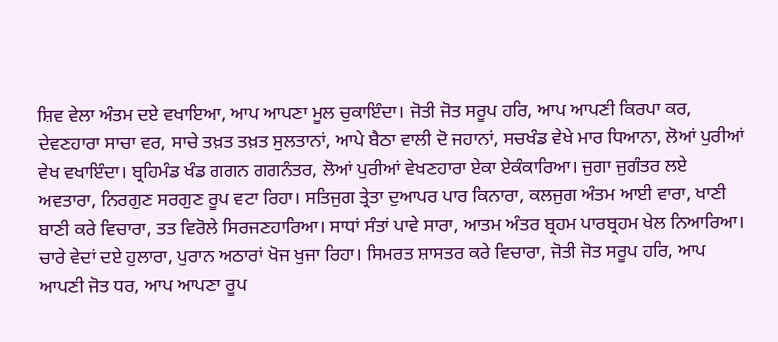ਸ਼ਿਵ ਵੇਲਾ ਅੰਤਮ ਦਏ ਵਖਾਇਆ, ਆਪ ਆਪਣਾ ਮੂਲ ਚੁਕਾਇੰਦਾ। ਜੋਤੀ ਜੋਤ ਸਰੂਪ ਹਰਿ, ਆਪ ਆਪਣੀ ਕਿਰਪਾ ਕਰ, ਦੇਵਣਹਾਰਾ ਸਾਚਾ ਵਰ, ਸਾਚੇ ਤਖ਼ਤ ਤਖ਼ਤ ਸੁਲਤਾਨਾਂ, ਆਪੇ ਬੈਠਾ ਵਾਲੀ ਦੋ ਜਹਾਨਾਂ, ਸਚਖੰਡ ਵੇਖੇ ਮਾਰ ਧਿਆਨਾ, ਲੋਆਂ ਪੁਰੀਆਂ ਵੇਖ ਵਖਾਇੰਦਾ। ਬ੍ਰਹਿਮੰਡ ਖੰਡ ਗਗਨ ਗਗਨੰਤਰ, ਲੋਆਂ ਪੁਰੀਆਂ ਵੇਖਣਹਾਰਾ ਏਕਾ ਏਕੰਕਾਰਿਆ। ਜੁਗਾ ਜੁਗੰਤਰ ਲਏ ਅਵਤਾਰਾ, ਨਿਰਗੁਣ ਸਰਗੁਣ ਰੂਪ ਵਟਾ ਰਿਹਾ। ਸਤਿਜੁਗ ਤ੍ਰੇਤਾ ਦੁਆਪਰ ਪਾਰ ਕਿਨਾਰਾ, ਕਲਜੁਗ ਅੰਤਮ ਆਈ ਵਾਰਾ, ਖਾਣੀ ਬਾਣੀ ਕਰੇ ਵਿਚਾਰਾ, ਤਤ ਵਿਰੋਲੇ ਸਿਰਜਣਹਾਰਿਆ। ਸਾਧਾਂ ਸੰਤਾਂ ਪਾਵੇ ਸਾਰਾ, ਆਤਮ ਅੰਤਰ ਬ੍ਰਹਮ ਪਾਰਬ੍ਰਹਮ ਖੇਲ ਨਿਆਰਿਆ। ਚਾਰੇ ਵੇਦਾਂ ਦਏ ਹੁਲਾਰਾ, ਪੁਰਾਨ ਅਠਾਰਾਂ ਖੋਜ ਖੁਜਾ ਰਿਹਾ। ਸਿਮਰਤ ਸ਼ਾਸਤਰ ਕਰੇ ਵਿਚਾਰਾ, ਜੋਤੀ ਜੋਤ ਸਰੂਪ ਹਰਿ, ਆਪ ਆਪਣੀ ਜੋਤ ਧਰ, ਆਪ ਆਪਣਾ ਰੂਪ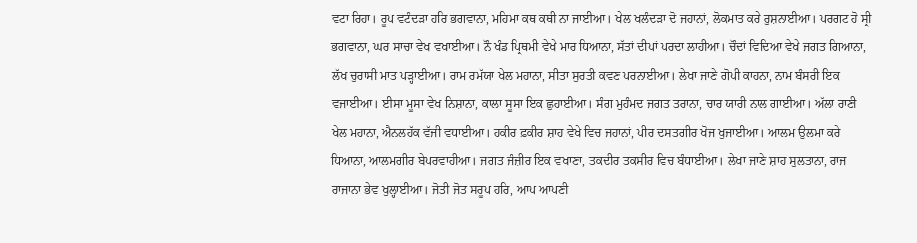ਵਟਾ ਰਿਹਾ। ਰੂਪ ਵਟੰਦੜਾ ਹਰਿ ਭਗਵਾਨਾ, ਮਹਿਮਾ ਕਥ ਕਥੀ ਨਾ ਜਾਈਆ। ਖੇਲ ਖਲੰਦੜਾ ਦੋ ਜਹਾਨਾਂ, ਲੋਕਮਾਤ ਕਰੇ ਰੁਸ਼ਨਾਈਆ। ਪਰਗਟ ਹੋ ਸ੍ਰੀ ਭਗਵਾਨਾ, ਘਰ ਸਾਚਾ ਵੇਖ ਵਖਾਈਆ। ਨੌ ਖੰਡ ਪ੍ਰਿਥਮੀ ਵੇਖੇ ਮਾਰ ਧਿਆਨਾ, ਸੱਤਾਂ ਦੀਪਾਂ ਪਰਦਾ ਲਾਹੀਆ। ਚੌਦਾਂ ਵਿਦਿਆ ਵੇਖੇ ਜਗਤ ਗਿਆਨਾ, ਲੱਖ ਚੁਰਾਸੀ ਮਾਤ ਪੜ੍ਹਾਈਆ। ਰਾਮ ਰਮੱਯਾ ਖੇਲ ਮਹਾਨਾ, ਸੀਤਾ ਸੁਰਤੀ ਕਵਣ ਪਰਨਾਈਆ। ਲੇਖਾ ਜਾਣੇ ਗੋਪੀ ਕਾਹਨਾ, ਨਾਮ ਬੰਸਰੀ ਇਕ ਵਜਾਈਆ। ਈਸਾ ਮੂਸਾ ਵੇਖ ਨਿਸ਼ਾਨਾ, ਕਾਲਾ ਸੂਸਾ ਇਕ ਛੁਹਾਈਆ। ਸੰਗ ਮੁਹੰਮਦ ਜਗਤ ਤਰਾਨਾ, ਚਾਰ ਯਾਰੀ ਨਾਲ ਗਾਈਆ। ਅੱਲਾ ਰਾਣੀ ਖੇਲ ਮਹਾਨਾ, ਐਨਲਹੱਕ ਵੱਜੀ ਵਧਾਈਆ। ਹਕੀਰ ਫ਼ਕੀਰ ਸ਼ਾਹ ਵੇਖੇ ਵਿਚ ਜਹਾਨਾਂ, ਪੀਰ ਦਸਤਗੀਰ ਖੋਜ ਖੁਜਾਈਆ। ਆਲਮ ਉਲਮਾ ਕਰੇ ਧਿਆਨਾ, ਆਲਮਗੀਰ ਬੇਪਰਵਾਹੀਆ। ਜਗਤ ਜੰਜ਼ੀਰ ਇਕ ਵਖਾਣਾ, ਤਕਦੀਰ ਤਕਸੀਰ ਵਿਚ ਬੰਧਾਈਆ। ਲੇਖਾ ਜਾਣੇ ਸ਼ਾਹ ਸੁਲਤਾਨਾ, ਰਾਜ ਰਾਜਾਨਾ ਭੇਵ ਖੁਲ੍ਹਾਈਆ। ਜੋਤੀ ਜੋਤ ਸਰੂਪ ਹਰਿ, ਆਪ ਆਪਣੀ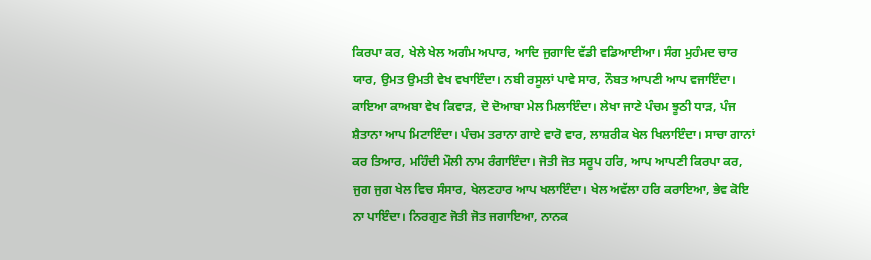ਕਿਰਪਾ ਕਰ, ਖੇਲੇ ਖੇਲ ਅਗੰਮ ਅਪਾਰ, ਆਦਿ ਜੁਗਾਦਿ ਵੱਡੀ ਵਡਿਆਈਆ। ਸੰਗ ਮੁਹੰਮਦ ਚਾਰ ਯਾਰ, ਉਮਤ ਉਮਤੀ ਵੇਖ ਵਖਾਇੰਦਾ। ਨਬੀ ਰਸੂਲਾਂ ਪਾਵੇ ਸਾਰ, ਨੌਬਤ ਆਪਣੀ ਆਪ ਵਜਾਇੰਦਾ। ਕਾਇਆ ਕਾਅਬਾ ਵੇਖ ਕਿਵਾੜ, ਦੋ ਦੋਆਬਾ ਮੇਲ ਮਿਲਾਇੰਦਾ। ਲੇਖਾ ਜਾਣੇ ਪੰਚਮ ਝੂਠੀ ਧਾੜ, ਪੰਜ ਸ਼ੈਤਾਨਾ ਆਪ ਮਿਟਾਇੰਦਾ। ਪੰਚਮ ਤਰਾਨਾ ਗਾਏ ਵਾਰੋ ਵਾਰ, ਲਾਸ਼ਰੀਕ ਖੇਲ ਖਿਲਾਇੰਦਾ। ਸਾਚਾ ਗਾਨਾਂ ਕਰ ਤਿਆਰ, ਮਹਿੰਦੀ ਮੌਲੀ ਨਾਮ ਰੰਗਾਇੰਦਾ। ਜੋਤੀ ਜੋਤ ਸਰੂਪ ਹਰਿ, ਆਪ ਆਪਣੀ ਕਿਰਪਾ ਕਰ, ਜੁਗ ਜੁਗ ਖੇਲ ਵਿਚ ਸੰਸਾਰ, ਖੇਲਣਹਾਰ ਆਪ ਖਲਾਇੰਦਾ। ਖੇਲ ਅਵੱਲਾ ਹਰਿ ਕਰਾਇਆ, ਭੇਵ ਕੋਇ ਨਾ ਪਾਇੰਦਾ। ਨਿਰਗੁਣ ਜੋਤੀ ਜੋਤ ਜਗਾਇਆ, ਨਾਨਕ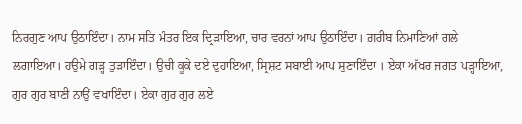ਨਿਰਗੁਣ ਆਪ ਉਠਾਇੰਦਾ। ਨਾਮ ਸਤਿ ਮੰਤਰ ਇਕ ਦ੍ਰਿੜਾਇਆ, ਚਾਰ ਵਰਨਾਂ ਆਪ ਉਠਾਇੰਦਾ। ਗ਼ਰੀਬ ਨਿਮਾਣਿਆਂ ਗਲੇ ਲਗਾਇਆ। ਹਉਮੇ ਗੜ੍ਹ ਤੁੜਾਇੰਦਾ। ਉਚੀ ਕੂਕੇ ਦਏ ਦੁਹਾਇਆ, ਸ੍ਰਿਸ਼ਟ ਸਬਾਈ ਆਪ ਸੁਣਾਇੰਦਾ । ਏਕਾ ਅੱਖਰ ਜਗਤ ਪੜ੍ਹਾਇਆ, ਗੁਰ ਗੁਰ ਬਾਣੀ ਨਾਉਂ ਵਖਾਇੰਦਾ। ਏਕਾ ਗੁਰ ਗੁਰ ਲਏ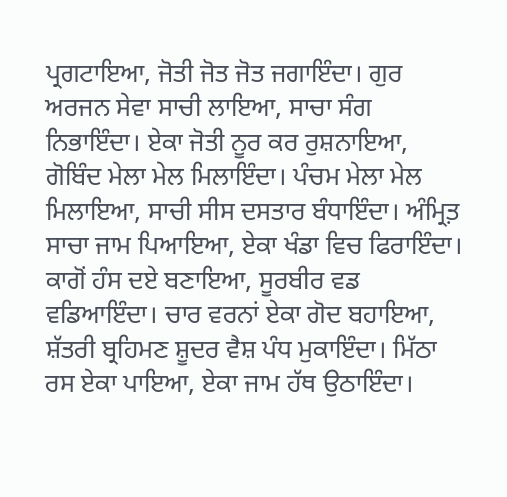ਪ੍ਰਗਟਾਇਆ, ਜੋਤੀ ਜੋਤ ਜੋਤ ਜਗਾਇੰਦਾ। ਗੁਰ ਅਰਜਨ ਸੇਵਾ ਸਾਚੀ ਲਾਇਆ, ਸਾਚਾ ਸੰਗ ਨਿਭਾਇੰਦਾ। ਏਕਾ ਜੋਤੀ ਨੂਰ ਕਰ ਰੁਸ਼ਨਾਇਆ, ਗੋਬਿੰਦ ਮੇਲਾ ਮੇਲ ਮਿਲਾਇੰਦਾ। ਪੰਚਮ ਮੇਲਾ ਮੇਲ ਮਿਲਾਇਆ, ਸਾਚੀ ਸੀਸ ਦਸਤਾਰ ਬੰਧਾਇੰਦਾ। ਅੰਮ੍ਰਿਤ਼ ਸਾਚਾ ਜਾਮ ਪਿਆਇਆ, ਏਕਾ ਖੰਡਾ ਵਿਚ ਫਿਰਾਇੰਦਾ। ਕਾਗੋਂ ਹੰਸ ਦਏ ਬਣਾਇਆ, ਸੂਰਬੀਰ ਵਡ ਵਡਿਆਇੰਦਾ। ਚਾਰ ਵਰਨਾਂ ਏਕਾ ਗੋਦ ਬਹਾਇਆ, ਸ਼ੱਤਰੀ ਬ੍ਰਹਿਮਣ ਸ਼ੂਦਰ ਵੈਸ਼ ਪੰਧ ਮੁਕਾਇੰਦਾ। ਮਿੱਠਾ ਰਸ ਏਕਾ ਪਾਇਆ, ਏਕਾ ਜਾਮ ਹੱਥ ਉਠਾਇੰਦਾ।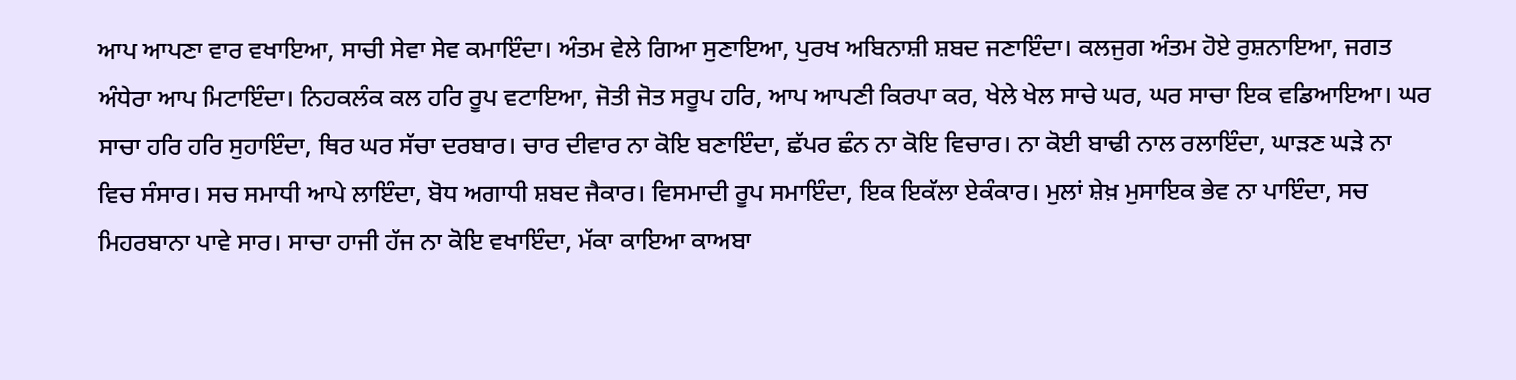ਆਪ ਆਪਣਾ ਵਾਰ ਵਖਾਇਆ, ਸਾਚੀ ਸੇਵਾ ਸੇਵ ਕਮਾਇੰਦਾ। ਅੰਤਮ ਵੇਲੇ ਗਿਆ ਸੁਣਾਇਆ, ਪੁਰਖ ਅਬਿਨਾਸ਼ੀ ਸ਼ਬਦ ਜਣਾਇੰਦਾ। ਕਲਜੁਗ ਅੰਤਮ ਹੋਏ ਰੁਸ਼ਨਾਇਆ, ਜਗਤ ਅੰਧੇਰਾ ਆਪ ਮਿਟਾਇੰਦਾ। ਨਿਹਕਲੰਕ ਕਲ ਹਰਿ ਰੂਪ ਵਟਾਇਆ, ਜੋਤੀ ਜੋਤ ਸਰੂਪ ਹਰਿ, ਆਪ ਆਪਣੀ ਕਿਰਪਾ ਕਰ, ਖੇਲੇ ਖੇਲ ਸਾਚੇ ਘਰ, ਘਰ ਸਾਚਾ ਇਕ ਵਡਿਆਇਆ। ਘਰ ਸਾਚਾ ਹਰਿ ਹਰਿ ਸੁਹਾਇੰਦਾ, ਥਿਰ ਘਰ ਸੱਚਾ ਦਰਬਾਰ। ਚਾਰ ਦੀਵਾਰ ਨਾ ਕੋਇ ਬਣਾਇੰਦਾ, ਛੱਪਰ ਛੰਨ ਨਾ ਕੋਇ ਵਿਚਾਰ। ਨਾ ਕੋਈ ਬਾਢੀ ਨਾਲ ਰਲਾਇੰਦਾ, ਘਾੜਣ ਘੜੇ ਨਾ ਵਿਚ ਸੰਸਾਰ। ਸਚ ਸਮਾਧੀ ਆਪੇ ਲਾਇੰਦਾ, ਬੋਧ ਅਗਾਧੀ ਸ਼ਬਦ ਜੈਕਾਰ। ਵਿਸਮਾਦੀ ਰੂਪ ਸਮਾਇੰਦਾ, ਇਕ ਇਕੱਲਾ ਏਕੰਕਾਰ। ਮੁਲਾਂ ਸ਼ੇਖ਼ ਮੁਸਾਇਕ ਭੇਵ ਨਾ ਪਾਇੰਦਾ, ਸਚ ਮਿਹਰਬਾਨਾ ਪਾਵੇ ਸਾਰ। ਸਾਚਾ ਹਾਜੀ ਹੱਜ ਨਾ ਕੋਇ ਵਖਾਇੰਦਾ, ਮੱਕਾ ਕਾਇਆ ਕਾਅਬਾ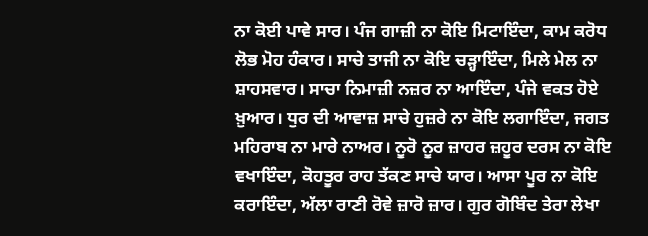ਨਾ ਕੋਈ ਪਾਵੇ ਸਾਰ। ਪੰਜ ਗਾਜ਼ੀ ਨਾ ਕੋਇ ਮਿਟਾਇੰਦਾ, ਕਾਮ ਕਰੋਧ ਲੋਭ ਮੋਹ ਹੰਕਾਰ। ਸਾਚੇ ਤਾਜੀ ਨਾ ਕੋਇ ਚੜ੍ਹਾਇੰਦਾ, ਮਿਲੇ ਮੇਲ ਨਾ ਸ਼ਾਹਸਵਾਰ। ਸਾਚਾ ਨਿਮਾਜ਼ੀ ਨਜ਼ਰ ਨਾ ਆਇੰਦਾ, ਪੰਜੇ ਵਕਤ ਹੋਏ ਖ਼ੁਆਰ। ਧੁਰ ਦੀ ਆਵਾਜ਼ ਸਾਚੇ ਹੁਜ਼ਰੇ ਨਾ ਕੋਇ ਲਗਾਇੰਦਾ, ਜਗਤ ਮਹਿਰਾਬ ਨਾ ਮਾਰੇ ਨਾਅਰ। ਨੂਰੋ ਨੂਰ ਜ਼ਾਹਰ ਜ਼ਹੂਰ ਦਰਸ ਨਾ ਕੋਇ ਵਖਾਇੰਦਾ, ਕੋਹਤੂਰ ਰਾਹ ਤੱਕਣ ਸਾਚੇ ਯਾਰ। ਆਸਾ ਪੂਰ ਨਾ ਕੋਇ ਕਰਾਇੰਦਾ, ਅੱਲਾ ਰਾਣੀ ਰੋਵੇ ਜ਼ਾਰੋ ਜ਼ਾਰ। ਗੁਰ ਗੋਬਿੰਦ ਤੇਰਾ ਲੇਖਾ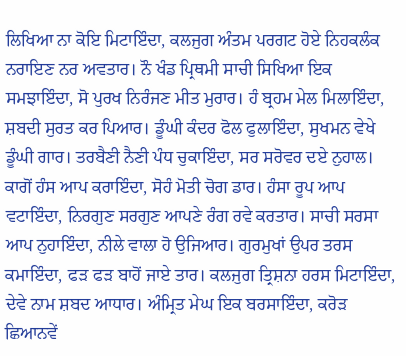ਲਿਖਿਆ ਨਾ ਕੋਇ ਮਿਟਾਇੰਦਾ, ਕਲਜੁਗ ਅੰਤਮ ਪਰਗਟ ਹੋਏ ਨਿਹਕਲੰਕ ਨਰਾਇਣ ਨਰ ਅਵਤਾਰ। ਨੌ ਖੰਡ ਪ੍ਰਿਥਮੀ ਸਾਚੀ ਸਿਖਿਆ ਇਕ ਸਮਝਾਇੰਦਾ, ਸੋ ਪੁਰਖ ਨਿਰੰਜਣ ਮੀਤ ਮੁਰਾਰ। ਹੰ ਬ੍ਰਹਮ ਮੇਲ ਮਿਲਾਇੰਦਾ, ਸ਼ਬਦੀ ਸੁਰਤ ਕਰ ਪਿਆਰ। ਡੂੰਘੀ ਕੰਦਰ ਫੋਲ ਫੁਲਾਇੰਦਾ, ਸੁਖਮਨ ਵੇਖੇ ਡੂੰਘੀ ਗਾਰ। ਤਰਬੈਣੀ ਨੈਣੀ ਪੰਧ ਚੁਕਾਇੰਦਾ, ਸਰ ਸਰੋਵਰ ਦਏ ਨੁਹਾਲ। ਕਾਗੋਂ ਹੰਸ ਆਪ ਕਰਾਇੰਦਾ, ਸੋਹੰ ਮੋਤੀ ਚੋਗ ਡਾਰ। ਹੰਸਾ ਰੂਪ ਆਪ ਵਟਾਇੰਦਾ, ਨਿਰਗੁਣ ਸਰਗੁਣ ਆਪਣੇ ਰੰਗ ਰਵੇ ਕਰਤਾਰ। ਸਾਚੀ ਸਰਸਾ ਆਪ ਨੁਹਾਇੰਦਾ, ਨੀਲੇ ਵਾਲਾ ਹੋ ਉਜਿਆਰ। ਗੁਰਮੁਖਾਂ ਉਪਰ ਤਰਸ ਕਮਾਇੰਦਾ, ਫੜ ਫੜ ਬਾਹੋਂ ਜਾਏ ਤਾਰ। ਕਲਜੁਗ ਤ੍ਰਿਸ਼ਨਾ ਹਰਸ ਮਿਟਾਇੰਦਾ, ਦੇਵੇ ਨਾਮ ਸ਼ਬਦ ਆਧਾਰ। ਅੰਮ੍ਰਿਤ ਮੇਘ ਇਕ ਬਰਸਾਇੰਦਾ, ਕਰੋੜ ਛਿਆਨਵੇਂ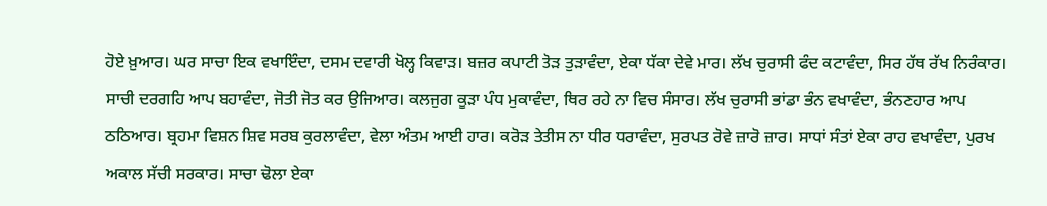ਹੋਏ ਖ਼ੁਆਰ। ਘਰ ਸਾਚਾ ਇਕ ਵਖਾਇੰਦਾ, ਦਸਮ ਦਵਾਰੀ ਖੋਲ੍ਹ ਕਿਵਾੜ। ਬਜ਼ਰ ਕਪਾਟੀ ਤੋੜ ਤੁੜਾਵੰਦਾ, ਏਕਾ ਧੱਕਾ ਦੇਵੇ ਮਾਰ। ਲੱਖ ਚੁਰਾਸੀ ਫੰਦ ਕਟਾਵੰਦਾ, ਸਿਰ ਹੱਥ ਰੱਖ ਨਿਰੰਕਾਰ। ਸਾਚੀ ਦਰਗਹਿ ਆਪ ਬਹਾਵੰਦਾ, ਜੋਤੀ ਜੋਤ ਕਰ ਉਜਿਆਰ। ਕਲਜੁਗ ਕੂੜਾ ਪੰਧ ਮੁਕਾਵੰਦਾ, ਥਿਰ ਰਹੇ ਨਾ ਵਿਚ ਸੰਸਾਰ। ਲੱਖ ਚੁਰਾਸੀ ਭਾਂਡਾ ਭੰਨ ਵਖਾਵੰਦਾ, ਭੰਨਣਹਾਰ ਆਪ ਠਠਿਆਰ। ਬ੍ਰਹਮਾ ਵਿਸ਼ਨ ਸ਼ਿਵ ਸਰਬ ਕੁਰਲਾਵੰਦਾ, ਵੇਲਾ ਅੰਤਮ ਆਈ ਹਾਰ। ਕਰੋੜ ਤੇਤੀਸ ਨਾ ਧੀਰ ਧਰਾਵੰਦਾ, ਸੁਰਪਤ ਰੋਵੇ ਜ਼ਾਰੋ ਜ਼ਾਰ। ਸਾਧਾਂ ਸੰਤਾਂ ਏਕਾ ਰਾਹ ਵਖਾਵੰਦਾ, ਪੁਰਖ ਅਕਾਲ ਸੱਚੀ ਸਰਕਾਰ। ਸਾਚਾ ਢੋਲਾ ਏਕਾ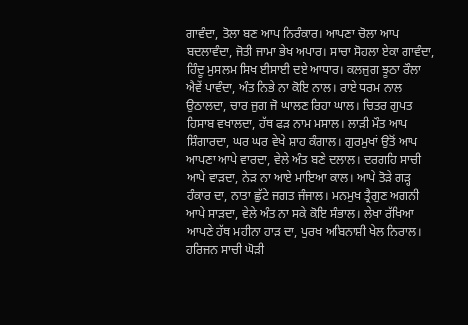ਗਾਵੰਦਾ, ਤੋਲਾ ਬਣ ਆਪ ਨਿਰੰਕਾਰ। ਆਪਣਾ ਚੋਲਾ ਆਪ ਬਦਲਾਵੰਦਾ, ਜੋਤੀ ਜਾਮਾ ਭੇਖ ਅਪਾਰ। ਸਾਚਾ ਸੋਹਲਾ ਏਕਾ ਗਾਵੰਦਾ, ਹਿੰਦੂ ਮੁਸਲਮ ਸਿਖ ਈਸਾਈ ਦਏ ਆਧਾਰ। ਕਲਜੁਗ ਝੂਠਾ ਰੌਲਾ ਐਵੇਂ ਪਾਵੰਦਾ, ਅੰਤ ਨਿਭੇ ਨਾ ਕੋਇ ਨਾਲ। ਰਾਏ ਧਰਮ ਨਾਲ ਉਠਾਲਦਾ, ਚਾਰ ਜੁਗ ਜੋ ਘਾਲਣ ਰਿਹਾ ਘਾਲ। ਚਿਤਰ ਗੁਪਤ ਹਿਸਾਬ ਵਖਾਲਦਾ, ਹੱਥ ਫੜ ਨਾਮ ਮਸਾਲ। ਲਾੜੀ ਮੌਤ ਆਪ ਸ਼ਿੰਗਾਰਦਾ, ਘਰ ਘਰ ਵੇਖੇ ਸ਼ਾਹ ਕੰਗਾਲ। ਗੁਰਮੁਖਾਂ ਉਤੋਂ ਆਪ ਆਪਣਾ ਆਪੇ ਵਾਰਦਾ, ਵੇਲੇ ਅੰਤ ਬਣੇ ਦਲਾਲ। ਦਰਗਹਿ ਸਾਚੀ ਆਪੇ ਵਾੜਦਾ, ਨੇੜ ਨਾ ਆਏ ਮਾਇਆ ਕਾਲ। ਆਪੇ ਤੋੜੇ ਗੜ੍ਹ ਹੰਕਾਰ ਦਾ, ਨਾਤਾ ਛੁੱਟੇ ਜਗਤ ਜੰਜਾਲ। ਮਨਮੁਖ ਤ੍ਰੈਗੁਣ ਅਗਨੀ ਆਪੇ ਸਾੜਦਾ, ਵੇਲੇ ਅੰਤ ਨਾ ਸਕੇ ਕੋਇ ਸੰਭਾਲ। ਲੇਖਾ ਰੱਖਿਆ ਆਪਣੇ ਹੱਥ ਮਹੀਨਾ ਹਾੜ ਦਾ, ਪੁਰਖ ਅਬਿਨਾਸ਼ੀ ਖੇਲ ਨਿਰਾਲ। ਹਰਿਜਨ ਸਾਚੀ ਘੋੜੀ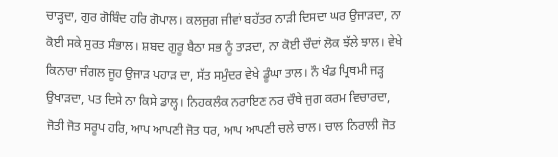ਚਾੜ੍ਹਦਾ, ਗੁਰ ਗੋਬਿੰਦ ਹਰਿ ਗੋਪਾਲ। ਕਲਜੁਗ ਜੀਵਾਂ ਬਹੱਤਰ ਨਾੜੀ ਦਿਸਦਾ ਘਰ ਉਜਾੜਦਾ, ਨਾ ਕੋਈ ਸਕੇ ਸੁਰਤ ਸੰਭਾਲ। ਸ਼ਬਦ ਗੁਰੂ ਬੈਠਾ ਸਭ ਨੂੰ ਤਾੜਦਾ, ਨਾ ਕੋਈ ਚੌਦਾਂ ਲੋਕ ਝੱਲੇ ਝਾਲ। ਵੇਖੇ ਕਿਨਾਰਾ ਜੰਗਲ ਜੂਹ ਉਜਾੜ ਪਹਾੜ ਦਾ, ਸੱਤ ਸਮੁੰਦਰ ਵੇਖੇ ਡੂੰਘਾ ਤਾਲ। ਨੌ ਖੰਡ ਪ੍ਰਿਥਮੀ ਜੜ੍ਹ ਉਖਾੜਦਾ, ਪਤ ਦਿਸੇ ਨਾ ਕਿਸੇ ਡਾਲ੍ਹ। ਨਿਹਕਲੰਕ ਨਰਾਇਣ ਨਰ ਚੌਥੇ ਜੁਗ ਕਰਮ ਵਿਚਾਰਦਾ, ਜੋਤੀ ਜੋਤ ਸਰੂਪ ਹਰਿ, ਆਪ ਆਪਣੀ ਜੋਤ ਧਰ, ਆਪ ਆਪਣੀ ਚਲੇ ਚਾਲ। ਚਾਲ ਨਿਰਾਲੀ ਜੋਤ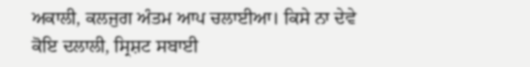ਅਕਾਲੀ, ਕਲਜੁਗ ਅੰਤਮ ਆਪ ਚਲਾਈਆ। ਕਿਸੇ ਨਾ ਦੇਵੇ ਕੋਇ ਦਲਾਲੀ, ਸ੍ਰਿਸ਼ਟ ਸਬਾਈ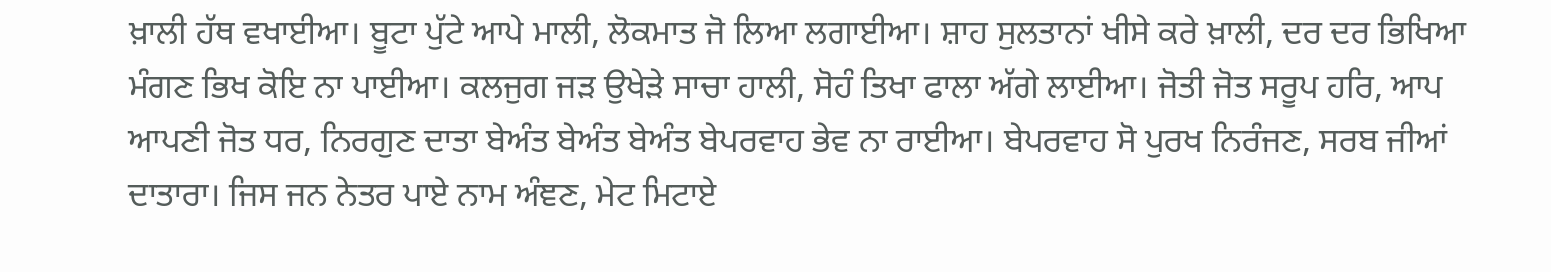ਖ਼ਾਲੀ ਹੱਥ ਵਖਾਈਆ। ਬੂਟਾ ਪੁੱਟੇ ਆਪੇ ਮਾਲੀ, ਲੋਕਮਾਤ ਜੋ ਲਿਆ ਲਗਾਈਆ। ਸ਼ਾਹ ਸੁਲਤਾਨਾਂ ਖੀਸੇ ਕਰੇ ਖ਼ਾਲੀ, ਦਰ ਦਰ ਭਿਖਿਆ ਮੰਗਣ ਭਿਖ ਕੋਇ ਨਾ ਪਾਈਆ। ਕਲਜੁਗ ਜੜ ਉਖੇੜੇ ਸਾਚਾ ਹਾਲੀ, ਸੋਹੰ ਤਿਖਾ ਫਾਲਾ ਅੱਗੇ ਲਾਈਆ। ਜੋਤੀ ਜੋਤ ਸਰੂਪ ਹਰਿ, ਆਪ ਆਪਣੀ ਜੋਤ ਧਰ, ਨਿਰਗੁਣ ਦਾਤਾ ਬੇਅੰਤ ਬੇਅੰਤ ਬੇਅੰਤ ਬੇਪਰਵਾਹ ਭੇਵ ਨਾ ਰਾਈਆ। ਬੇਪਰਵਾਹ ਸੋ ਪੁਰਖ ਨਿਰੰਜਣ, ਸਰਬ ਜੀਆਂ ਦਾਤਾਰਾ। ਜਿਸ ਜਨ ਨੇਤਰ ਪਾਏ ਨਾਮ ਅੰਞਣ, ਮੇਟ ਮਿਟਾਏ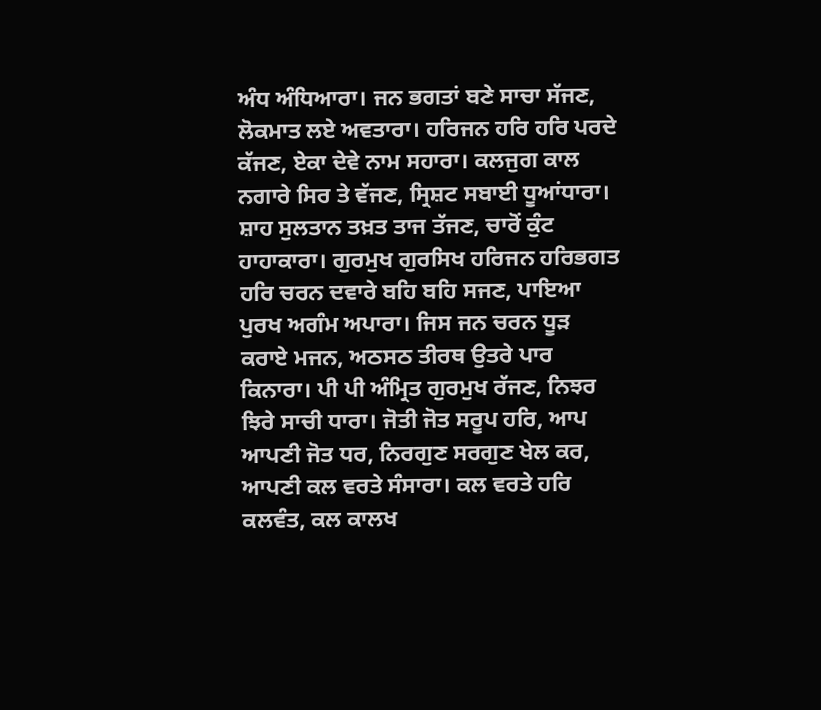ਅੰਧ ਅੰਧਿਆਰਾ। ਜਨ ਭਗਤਾਂ ਬਣੇ ਸਾਚਾ ਸੱਜਣ, ਲੋਕਮਾਤ ਲਏ ਅਵਤਾਰਾ। ਹਰਿਜਨ ਹਰਿ ਹਰਿ ਪਰਦੇ ਕੱਜਣ, ਏਕਾ ਦੇਵੇ ਨਾਮ ਸਹਾਰਾ। ਕਲਜੁਗ ਕਾਲ ਨਗਾਰੇ ਸਿਰ ਤੇ ਵੱਜਣ, ਸ੍ਰਿਸ਼ਟ ਸਬਾਈ ਧੂਆਂਧਾਰਾ। ਸ਼ਾਹ ਸੁਲਤਾਨ ਤਖ਼ਤ ਤਾਜ ਤੱਜਣ, ਚਾਰੋਂ ਕੁੰਟ ਹਾਹਾਕਾਰਾ। ਗੁਰਮੁਖ ਗੁਰਸਿਖ ਹਰਿਜਨ ਹਰਿਭਗਤ ਹਰਿ ਚਰਨ ਦਵਾਰੇ ਬਹਿ ਬਹਿ ਸਜਣ, ਪਾਇਆ ਪੁਰਖ ਅਗੰਮ ਅਪਾਰਾ। ਜਿਸ ਜਨ ਚਰਨ ਧੂੜ ਕਰਾਏ ਮਜਨ, ਅਠਸਠ ਤੀਰਥ ਉਤਰੇ ਪਾਰ ਕਿਨਾਰਾ। ਪੀ ਪੀ ਅੰਮ੍ਰਿਤ ਗੁਰਮੁਖ ਰੱਜਣ, ਨਿਝਰ ਝਿਰੇ ਸਾਚੀ ਧਾਰਾ। ਜੋਤੀ ਜੋਤ ਸਰੂਪ ਹਰਿ, ਆਪ ਆਪਣੀ ਜੋਤ ਧਰ, ਨਿਰਗੁਣ ਸਰਗੁਣ ਖੇਲ ਕਰ, ਆਪਣੀ ਕਲ ਵਰਤੇ ਸੰਸਾਰਾ। ਕਲ ਵਰਤੇ ਹਰਿ ਕਲਵੰਤ, ਕਲ ਕਾਲਖ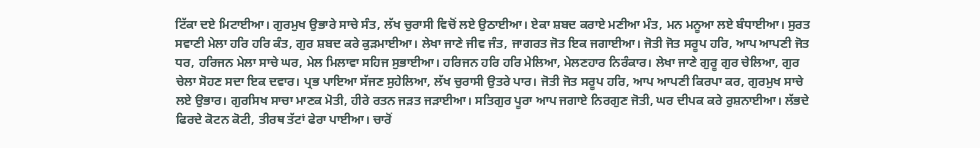ਟਿੱਕਾ ਦਏ ਮਿਟਾਈਆ। ਗੁਰਮੁਖ ਉਭਾਰੇ ਸਾਚੇ ਸੰਤ, ਲੱਖ ਚੁਰਾਸੀ ਵਿਚੋਂ ਲਏ ਉਠਾਈਆ। ਏਕਾ ਸ਼ਬਦ ਕਰਾਏ ਮਣੀਆ ਮੰਤ, ਮਨ ਮਨੂਆ ਲਏ ਬੰਧਾਈਆ। ਸੁਰਤ ਸਵਾਣੀ ਮੇਲਾ ਹਰਿ ਹਰਿ ਕੰਤ, ਗੁਰ ਸ਼ਬਦ ਕਰੇ ਕੁੜਮਾਈਆ। ਲੇਖਾ ਜਾਣੇ ਜੀਵ ਜੰਤ, ਜਾਗਰਤ ਜੋਤ ਇਕ ਜਗਾਈਆ। ਜੋਤੀ ਜੋਤ ਸਰੂਪ ਹਰਿ, ਆਪ ਆਪਣੀ ਜੋਤ ਧਰ, ਹਰਿਜਨ ਮੇਲਾ ਸਾਚੇ ਘਰ, ਮੇਲ ਮਿਲਾਵਾ ਸਹਿਜ ਸੁਭਾਈਆ। ਹਰਿਜਨ ਹਰਿ ਹਰਿ ਮੇਲਿਆ, ਮੇਲਣਹਾਰ ਨਿਰੰਕਾਰ। ਲੇਖਾ ਜਾਣੇ ਗੁਰੂ ਗੁਰ ਚੇਲਿਆ, ਗੁਰ ਚੇਲਾ ਸੋਹਣ ਸਦਾ ਇਕ ਦਵਾਰ। ਪ੍ਰਭ ਪਾਇਆ ਸੱਜਣ ਸੁਹੇਲਿਆ, ਲੱਖ ਚੁਰਾਸੀ ਉਤਰੇ ਪਾਰ। ਜੋਤੀ ਜੋਤ ਸਰੂਪ ਹਰਿ, ਆਪ ਆਪਣੀ ਕਿਰਪਾ ਕਰ, ਗੁਰਮੁਖ ਸਾਚੇ ਲਏ ਉਭਾਰ। ਗੁਰਸਿਖ ਸਾਚਾ ਮਾਣਕ ਮੋਤੀ, ਹੀਰੇ ਰਤਨ ਜੜਤ ਜੜਾਈਆ। ਸਤਿਗੁਰ ਪੂਰਾ ਆਪ ਜਗਾਏ ਨਿਰਗੁਣ ਜੋਤੀ, ਘਰ ਦੀਪਕ ਕਰੇ ਰੁਸ਼ਨਾਈਆ। ਲੱਭਦੇ ਫਿਰਦੇ ਕੋਟਨ ਕੋਟੀ, ਤੀਰਥ ਤੱਟਾਂ ਫੇਰਾ ਪਾਈਆ। ਚਾਰੋਂ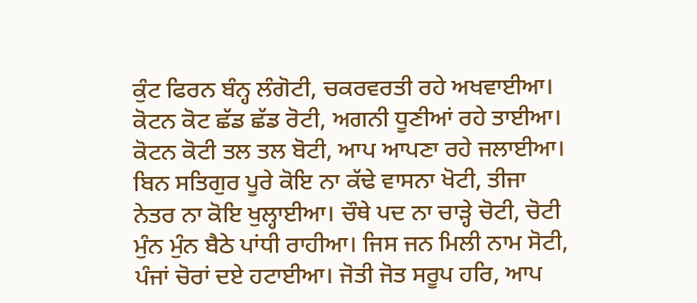ਕੁੰਟ ਫਿਰਨ ਬੰਨ੍ਹ ਲੰਗੋਟੀ, ਚਕਰਵਰਤੀ ਰਹੇ ਅਖਵਾਈਆ। ਕੋਟਨ ਕੋਟ ਛੱਡ ਛੱਡ ਰੋਟੀ, ਅਗਨੀ ਧੂਣੀਆਂ ਰਹੇ ਤਾਈਆ। ਕੋਟਨ ਕੋਟੀ ਤਲ ਤਲ ਬੋਟੀ, ਆਪ ਆਪਣਾ ਰਹੇ ਜਲਾਈਆ। ਬਿਨ ਸਤਿਗੁਰ ਪੂਰੇ ਕੋਇ ਨਾ ਕੱਢੇ ਵਾਸਨਾ ਖੋਟੀ, ਤੀਜਾ ਨੇਤਰ ਨਾ ਕੋਇ ਖੁਲ੍ਹਾਈਆ। ਚੌਥੇ ਪਦ ਨਾ ਚਾੜ੍ਹੇ ਚੋਟੀ, ਚੋਟੀ ਮੁੰਨ ਮੁੰਨ ਬੈਠੇ ਪਾਂਧੀ ਰਾਹੀਆ। ਜਿਸ ਜਨ ਮਿਲੀ ਨਾਮ ਸੋਟੀ, ਪੰਜਾਂ ਚੋਰਾਂ ਦਏ ਹਟਾਈਆ। ਜੋਤੀ ਜੋਤ ਸਰੂਪ ਹਰਿ, ਆਪ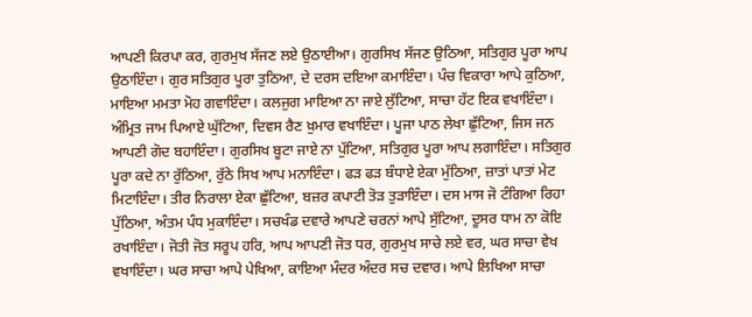ਆਪਣੀ ਕਿਰਪਾ ਕਰ, ਗੁਰਮੁਖ ਸੱਜਣ ਲਏ ਉਠਾਈਆ। ਗੁਰਸਿਖ ਸੱਜਣ ਉਠਿਆ, ਸਤਿਗੁਰ ਪੂਰਾ ਆਪ ਉਠਾਇੰਦਾ। ਗੁਰ ਸਤਿਗੁਰ ਪੂਰਾ ਤੁਠਿਆ, ਦੇ ਦਰਸ ਦਇਆ ਕਮਾਇੰਦਾ। ਪੰਚ ਵਿਕਾਰਾ ਆਪੇ ਕੁਠਿਆ, ਮਾਇਆ ਮਮਤਾ ਮੋਹ ਗਵਾਇੰਦਾ। ਕਲਜੁਗ ਮਾਇਆ ਨਾ ਜਾਏ ਲੁੱਟਿਆ, ਸਾਚਾ ਹੱਟ ਇਕ ਵਖਾਇੰਦਾ। ਅੰਮ੍ਰਿਤ ਜਾਮ ਪਿਆਏ ਘੁੱਟਿਆ, ਦਿਵਸ ਰੈਣ ਖ਼ੁਮਾਰ ਵਖਾਇੰਦਾ। ਪੂਜਾ ਪਾਠ ਲੇਖਾ ਛੁੱਟਿਆ, ਜਿਸ ਜਨ ਆਪਣੀ ਗੋਦ ਬਹਾਇੰਦਾ। ਗੁਰਸਿਖ ਬੂਟਾ ਜਾਏ ਨਾ ਪੁੱਟਿਆ, ਸਤਿਗੁਰ ਪੂਰਾ ਆਪ ਲਗਾਇੰਦਾ। ਸਤਿਗੁਰ ਪੂਰਾ ਕਦੇ ਨਾ ਰੁੱਠਿਆ, ਰੁੱਠੇ ਸਿਖ ਆਪ ਮਨਾਇੰਦਾ। ਫੜ ਫੜ ਬੰਧਾਏ ਏਕਾ ਮੁੱਠਿਆ, ਜ਼ਾਤਾਂ ਪਾਤਾਂ ਮੇਟ ਮਿਟਾਇੰਦਾ। ਤੀਰ ਨਿਰਾਲਾ ਏਕਾ ਛੁੱਟਿਆ, ਬਜ਼ਰ ਕਪਾਟੀ ਤੋੜ ਤੁੜਾਇੰਦਾ। ਦਸ ਮਾਸ ਜੋ ਟੰਗਿਆ ਰਿਹਾ ਪੁੱਠਿਆ, ਅੰਤਮ ਪੰਧ ਮੁਕਾਇੰਦਾ। ਸਚਖੰਡ ਦਵਾਰੇ ਆਪਣੇ ਚਰਨਾਂ ਆਪੇ ਸੁੱਟਿਆ, ਦੂਸਰ ਧਾਮ ਨਾ ਕੋਇ ਰਖਾਇੰਦਾ। ਜੋਤੀ ਜੋਤ ਸਰੂਪ ਹਰਿ, ਆਪ ਆਪਣੀ ਜੋਤ ਧਰ, ਗੁਰਮੁਖ ਸਾਚੇ ਲਏ ਵਰ, ਘਰ ਸਾਚਾ ਵੇਖ ਵਖਾਇੰਦਾ। ਘਰ ਸਾਚਾ ਆਪੇ ਪੇਖਿਆ, ਕਾਇਆ ਮੰਦਰ ਅੰਦਰ ਸਚ ਦਵਾਰ। ਆਪੇ ਲਿਖਿਆ ਸਾਚਾ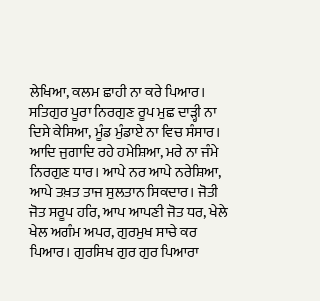ਲੇਖਿਆ, ਕਲਮ ਛਾਹੀ ਨਾ ਕਰੇ ਪਿਆਰ। ਸਤਿਗੁਰ ਪੂਰਾ ਨਿਰਗੁਣ ਰੂਪ ਮੁਛ ਦਾੜ੍ਹੀ ਨਾ ਦਿਸੇ ਕੇਸਿਆ, ਮੂੰਡ ਮੁੰਡਾਏ ਨਾ ਵਿਚ ਸੰਸਾਰ। ਆਦਿ ਜੁਗਾਦਿ ਰਹੇ ਹਮੇਸ਼ਿਆ, ਮਰੇ ਨਾ ਜੰਮੇ ਨਿਰਗੁਣ ਧਾਰ। ਆਪੇ ਨਰ ਆਪੇ ਨਰੇਸ਼ਿਆ, ਆਪੇ ਤਖ਼ਤ ਤਾਜ ਸੁਲਤਾਨ ਸਿਕਦਾਰ। ਜੋਤੀ ਜੋਤ ਸਰੂਪ ਹਰਿ, ਆਪ ਆਪਣੀ ਜੋਤ ਧਰ, ਖੇਲੇ ਖੇਲ ਅਗੰਮ ਅਪਰ, ਗੁਰਮੁਖ ਸਾਚੇ ਕਰ ਪਿਆਰ। ਗੁਰਸਿਖ ਗੁਰ ਗੁਰ ਪਿਆਰਾ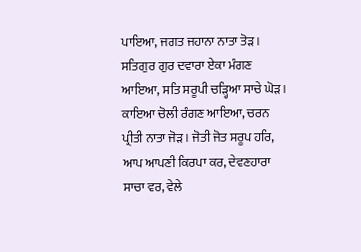ਪਾਇਆ, ਜਗਤ ਜਹਾਨਾ ਨਾਤਾ ਤੋੜ। ਸਤਿਗੁਰ ਗੁਰ ਦਵਾਰਾ ਏਕਾ ਮੰਗਣ ਆਇਆ, ਸਤਿ ਸਰੂਪੀ ਚੜ੍ਹਿਆ ਸਾਚੇ ਘੋੜ। ਕਾਇਆ ਚੋਲੀ ਰੰਗਣ ਆਇਆ, ਚਰਨ ਪ੍ਰੀਤੀ ਨਾਤਾ ਜੋੜ। ਜੋਤੀ ਜੋਤ ਸਰੂਪ ਹਰਿ, ਆਪ ਆਪਣੀ ਕਿਰਪਾ ਕਰ, ਦੇਵਣਹਾਰਾ ਸਾਚਾ ਵਰ, ਵੇਲੇ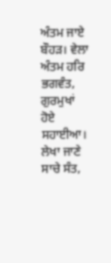ਅੰਤਮ ਜਾਏ ਬੌਹੜ। ਵੇਲਾ ਅੰਤਮ ਹਰਿ ਭਗਵੰਤ, ਗੁਰਮੁਖਾਂ ਹੋਏ ਸਹਾਈਆ। ਲੇਖਾ ਜਾਣੇ ਸਾਚੇ ਸੰਤ,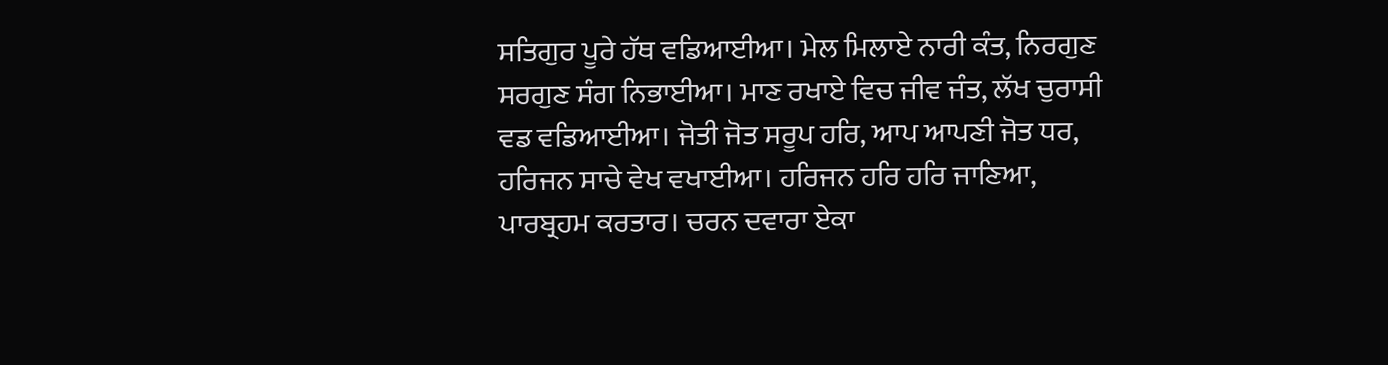ਸਤਿਗੁਰ ਪੂਰੇ ਹੱਥ ਵਡਿਆਈਆ। ਮੇਲ ਮਿਲਾਏ ਨਾਰੀ ਕੰਤ, ਨਿਰਗੁਣ ਸਰਗੁਣ ਸੰਗ ਨਿਭਾਈਆ। ਮਾਣ ਰਖਾਏ ਵਿਚ ਜੀਵ ਜੰਤ, ਲੱਖ ਚੁਰਾਸੀ ਵਡ ਵਡਿਆਈਆ। ਜੋਤੀ ਜੋਤ ਸਰੂਪ ਹਰਿ, ਆਪ ਆਪਣੀ ਜੋਤ ਧਰ, ਹਰਿਜਨ ਸਾਚੇ ਵੇਖ ਵਖਾਈਆ। ਹਰਿਜਨ ਹਰਿ ਹਰਿ ਜਾਣਿਆ, ਪਾਰਬ੍ਰਹਮ ਕਰਤਾਰ। ਚਰਨ ਦਵਾਰਾ ਏਕਾ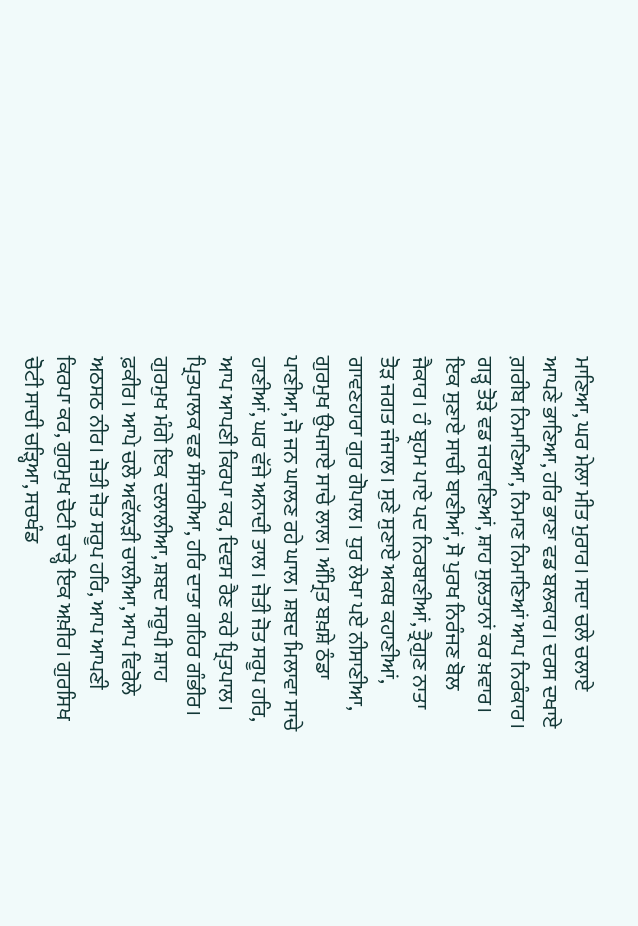ਮਾਣਿਆ, ਘਰ ਮੇਲਾ ਮੀਤ ਮੁਰਾਰ। ਸਦਾ ਚਲੇ ਚਲਾਏ ਆਪਣੇ ਭਾਣਿਆ, ਹਰਿ ਭਾਣਾ ਵਡ ਬਲਕਾਰ। ਦਰਸ ਦਖਾਏ ਗ਼ਰੀਬ ਨਿਮਾਣਿਆ, ਨਿਮਾਣ ਨਿਮਾਣਿਆਂ ਆਪ ਨਿਰੰਕਾਰ। ਗੜ੍ਹ ਤੋੜੇ ਵਡ ਜਰਵਾਣਿਆਂ, ਸ਼ਾਹ ਸੁਲਤਾਨਾਂ ਕਰ ਖ਼ਵਾਰ। ਇਕ ਸੁਣਾਏ ਸਾਚੀ ਬਾਣੀਆਂ, ਸੋ ਪੁਰਖ ਨਿਰੰਜਣ ਬੋਲ ਜੈਕਾਰ। ਹੰ ਬ੍ਰਹਮ ਪਾਏ ਪਦ ਨਿਰਬਾਣੀਆਂ, ਤ੍ਰੈਗੁਣ ਨਾਤਾ ਤੋੜ ਜਗਤ ਜੰਜਾਲ। ਸੁਣੇ ਸੁਣਾਏ ਅਕਥ ਕਹਾਣੀਆਂ, ਗਾਵਣਹਾਰਾ ਗੁਰ ਗੋਪਾਲ। ਧੁਰ ਲੇਖਾ ਪਏ ਨੀਸਾਣੀਆ, ਗੁਰਮੁਖ ਉਪਜਾਏ ਸਾਚੇ ਲਾਲ। ਅੰਮ੍ਰਿਤ ਬਖ਼ਸ਼ੇ ਠੰਡਾ ਪਾਣੀਆ, ਜੋ ਜਨ ਘਾਲਣ ਰਹੇ ਘਾਲ। ਸ਼ਬਦ ਮਿਲਾਵਾ ਸਾਚੇ ਹਾਣੀਆਂ, ਘਰ ਵੱਜੇ ਅਨਾਦੀ ਤਾਲ। ਜੋਤੀ ਜੋਤ ਸਰੂਪ ਹਰਿ, ਆਪ ਆਪਣੀ ਕਿਰਪਾ ਕਰ, ਦਿਵਸ ਰੈਣ ਕਰੇ ਪ੍ਰਿਤਪਾਲ। ਪ੍ਰਿਤਪਾਲਕ ਵਡ ਸੰਸਾਰੀਆ, ਹਰਿ ਦਾਤਾ ਗਹਿਰ ਗੰਭੀਰ। ਗੁਰਮੁਖ ਮੰਗੇ ਇਕ ਦਲਾਲੀਆ, ਸ਼ਬਦ ਸਰੂਪੀ ਸ਼ਾਹ ਫ਼ਕੀਰ। ਆਪੇ ਚਲੇ ਅਵੱਲੜੀ ਚਾਲੀਆ, ਆਪ ਵਿਰੋਲੇ ਅਠਸਠ ਨੀਰ। ਜੋਤੀ ਜੋਤ ਸਰੂਪ ਹਰਿ, ਆਪ ਆਪਣੀ ਕਿਰਪਾ ਕਰ, ਗੁਰਮੁਖ ਚੋਟੀ ਚਾੜ੍ਹੇ ਇਕ ਅਖ਼ੀਰ। ਗੁਰਸਿਖ ਚੋਟੀ ਸਾਚੀ ਚੜ੍ਹਿਆ, ਸਚਖੰਡ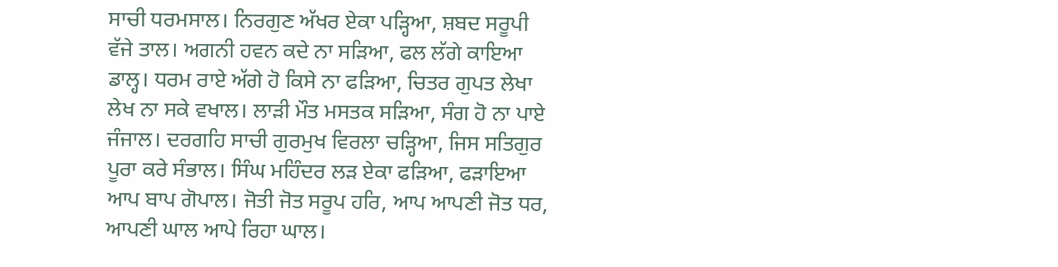ਸਾਚੀ ਧਰਮਸਾਲ। ਨਿਰਗੁਣ ਅੱਖਰ ਏਕਾ ਪੜ੍ਹਿਆ, ਸ਼ਬਦ ਸਰੂਪੀ ਵੱਜੇ ਤਾਲ। ਅਗਨੀ ਹਵਨ ਕਦੇ ਨਾ ਸੜਿਆ, ਫਲ ਲੱਗੇ ਕਾਇਆ ਡਾਲ੍ਹ। ਧਰਮ ਰਾਏ ਅੱਗੇ ਹੋ ਕਿਸੇ ਨਾ ਫੜਿਆ, ਚਿਤਰ ਗੁਪਤ ਲੇਖਾ ਲੇਖ ਨਾ ਸਕੇ ਵਖਾਲ। ਲਾੜੀ ਮੌਤ ਮਸਤਕ ਸੜਿਆ, ਸੰਗ ਹੋ ਨਾ ਪਾਏ ਜੰਜਾਲ। ਦਰਗਹਿ ਸਾਚੀ ਗੁਰਮੁਖ ਵਿਰਲਾ ਚੜ੍ਹਿਆ, ਜਿਸ ਸਤਿਗੁਰ ਪੂਰਾ ਕਰੇ ਸੰਭਾਲ। ਸਿੰਘ ਮਹਿੰਦਰ ਲੜ ਏਕਾ ਫੜਿਆ, ਫੜਾਇਆ ਆਪ ਬਾਪ ਗੋਪਾਲ। ਜੋਤੀ ਜੋਤ ਸਰੂਪ ਹਰਿ, ਆਪ ਆਪਣੀ ਜੋਤ ਧਰ, ਆਪਣੀ ਘਾਲ ਆਪੇ ਰਿਹਾ ਘਾਲ।